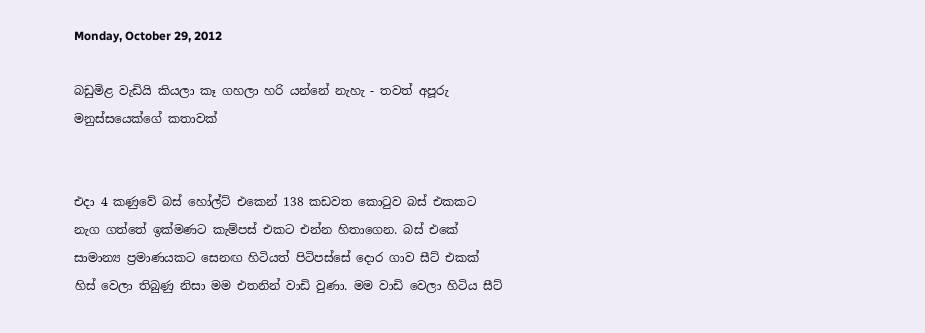Monday, October 29, 2012

බඩුමිළ වැඩියි කියලා කෑ ගහලා හරි යන්නේ නැහැ - තවත් අපූරු මනුස්සයෙක්ගේ කතාවක්


එදා 4 කණුවේ බස් හෝල්ට් එකෙන් 138 කඩවත කොටුව බස් එකකට නැග ගත්තේ ඉක්මණට කැම්පස් එකට එන්න හිතාගෙන. බස් එකේ සාමාන්‍ය ප්‍රමාණයකට සෙනඟ හිටියත් පිටිපස්සේ දොර ගාව සීට් එකක් හිස් වෙලා තිබුණු නිසා මම එතනින් වාඩි වුණා. මම වාඩි වෙලා හිටිය සීට්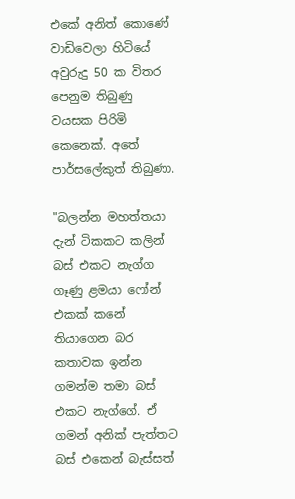එකේ අනිත් කොණේ වාඩිවෙලා හිටියේ අවුරුදු 50 ක විතර පෙනුම තිබුණු වයසක පිරිමි කෙනෙක්. අතේ පාර්සලේකුත් තිබුණා.

"බලන්න මහත්තයා දැන් ටිකකට කලින් බස් එකට නැග්ග ගෑණු ළමයා ෆෝන් එකක් කනේ තියාගෙන බර කතාවක ඉන්න ගමන්ම තමා බස් එකට නැග්ගේ. ඒ ගමන් අනික් පැත්තට බස් එකෙන් බැස්සත්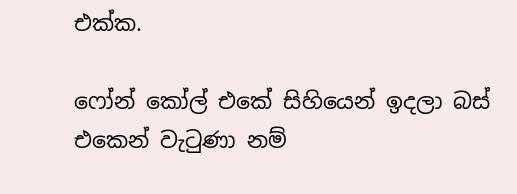එක්ක.

ෆෝන් කෝල් එකේ සිහියෙන් ඉදලා බස් එකෙන් වැටුණා නම්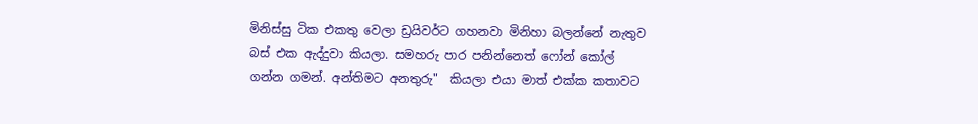මිනිස්සු ටික එකතු වෙලා ඩ්‍රයිවර්ට ගහනවා මිනිහා බලන්නේ නැතුව බස් එක ඇද්දුවා කියලා. සමහරු පාර පනින්නෙත් ෆෝන් කෝල් ගන්න ගමන්. අන්තිමට අනතුරු"  කියලා එයා මාත් එක්ක කතාවට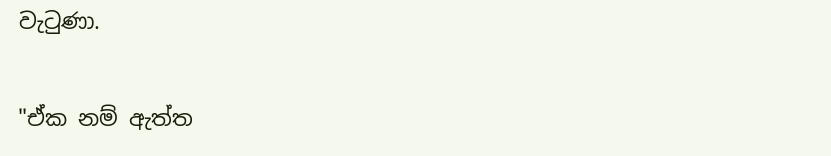වැටුණා.

"ඒක නම් ඇත්ත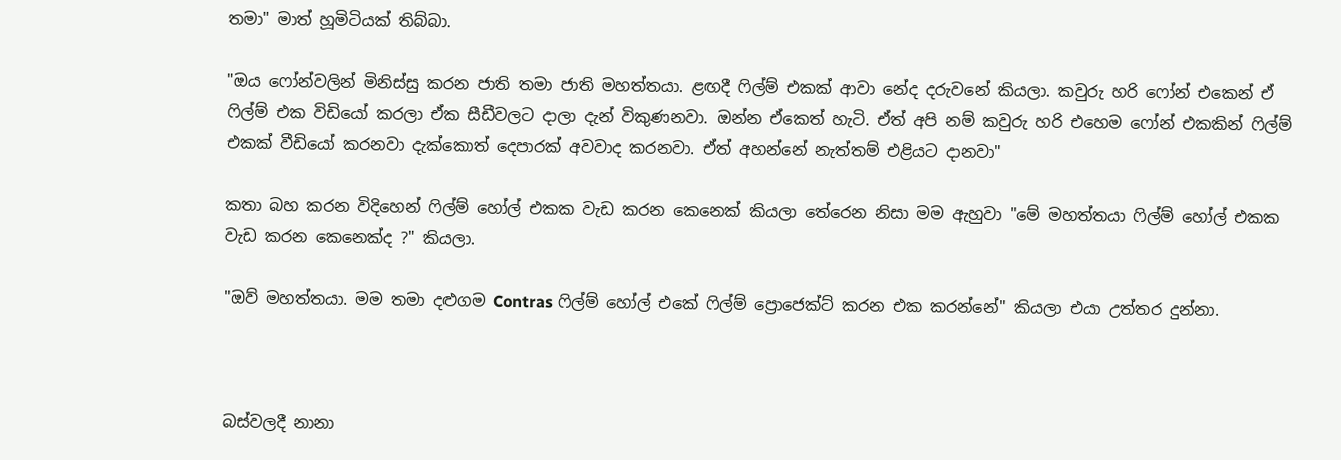තමා" මාත් හූමිටියක් තිබ්බා.

"ඔය ෆෝන්වලින් මිනිස්සු කරන ජාති තමා ජාති මහත්තයා. ළඟදී ෆිල්ම් එකක් ආවා නේද දරුවනේ කියලා. කවුරු හරි ෆෝන් එකෙන් ඒ ෆිල්ම් එක විඩියෝ කරලා ඒක සීඩීවලට දාලා දැන් විකුණනවා. ඔන්න ඒකෙත් හැටි. ඒත් අපි නම් කවුරු හරි එහෙම ෆෝන් එකකින් ෆිල්ම් එකක් වීඩියෝ කරනවා දැක්කොත් දෙපාරක් අවවාද කරනවා. ඒත් අහන්නේ නැත්තම් එළියට දානවා"

කතා බහ කරන විදිහෙන් ෆිල්ම් හෝල් එකක වැඩ කරන කෙනෙක් කියලා තේරෙන නිසා මම ඇහුවා "මේ මහත්තයා ෆිල්ම් හෝල් එකක වැඩ කරන කෙනෙක්ද ?" කියලා.

"ඔව් මහත්තයා. මම තමා දළුගම Contras ෆිල්ම් හෝල් එකේ ෆිල්ම් ප්‍රොජෙක්ට් කරන එක කරන්නේ" කියලා එයා උත්තර දුන්නා.



බස්වලදී නානා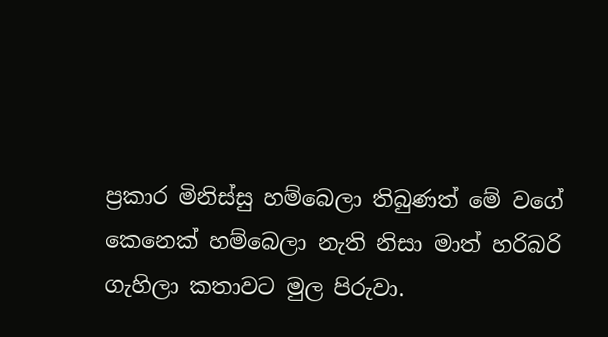ප්‍රකාර මිනිස්සු හම්බෙලා තිබුණත් මේ වගේ කෙනෙක් හම්බෙලා නැති නිසා මාත් හරිබරි ගැහිලා කතාවට මුල පිරුවා.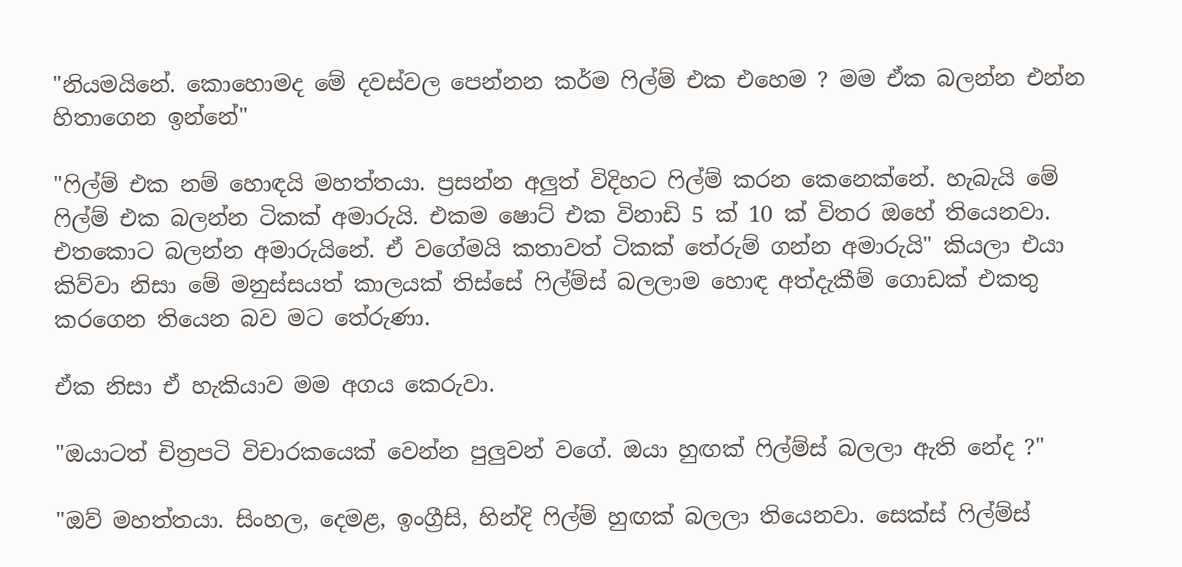"නියමයිනේ. කොහොමද මේ දවස්වල පෙන්නන කර්ම ෆිල්ම් එක එහෙම ? මම ඒක බලන්න එන්න හිතාගෙන ඉන්නේ"

"ෆිල්ම් එක නම් හොඳයි මහත්තයා. ප්‍රසන්න අලුත් විදිහට ෆිල්ම් කරන කෙනෙක්නේ. හැබැයි මේ ෆිල්ම් එක බලන්න ටිකක් අමාරුයි. එකම ෂොට් එක විනාඩි 5 ක් 10 ක් විතර ඔහේ තියෙනවා. එතකොට බලන්න අමාරුයිනේ. ඒ වගේමයි කතාවත් ටිකක් තේරුම් ගන්න අමාරුයි" කියලා එයා කිව්වා නිසා මේ මනුස්සයත් කාලයක් තිස්සේ ෆිල්ම්ස් බලලාම හොඳ අත්දැකීම් ගොඩක් එකතු කරගෙන තියෙන බව මට තේරුණා.

ඒක නිසා ඒ හැකියාව මම අගය කෙරුවා.

"ඔයාටත් චිත්‍රපටි විචාරකයෙක් වෙන්න පුලුවන් වගේ. ඔයා හුඟක් ෆිල්ම්ස් බලලා ඇති නේද ?"

"ඔව් මහත්තයා. සිංහල, දෙමළ, ඉංග්‍රීසි, හින්දි ෆිල්ම් හුඟක් බලලා තියෙනවා. සෙක්ස් ෆිල්ම්ස්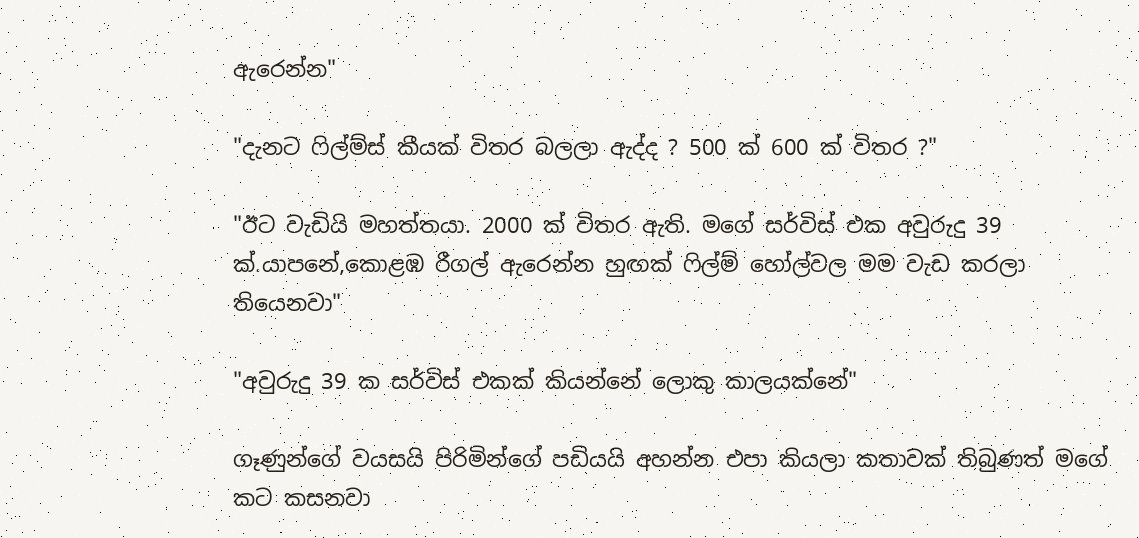ඇරෙන්න"

"දැනට ෆිල්ම්ස් කීයක් විතර බලලා ඇද්ද ? 500 ක් 600 ක් විතර ?"

"ඊට වැඩියි මහත්තයා. 2000 ක් විතර ඇති. මගේ සර්විස් එක අවුරුදු 39 ක්.යාපනේ,කොළඹ රීගල් ඇරෙන්න හුඟක් ෆිල්ම් හෝල්වල මම වැඩ කරලා තියෙනවා"

"අවුරුදු 39 ක සර්විස් එකක් කියන්නේ ලොකු කාලයක්නේ"

ගෑණුන්ගේ වයසයි පිරිමින්ගේ පඩියයි අහන්න එපා කියලා කතාවක් තිබුණත් මගේ කට කසනවා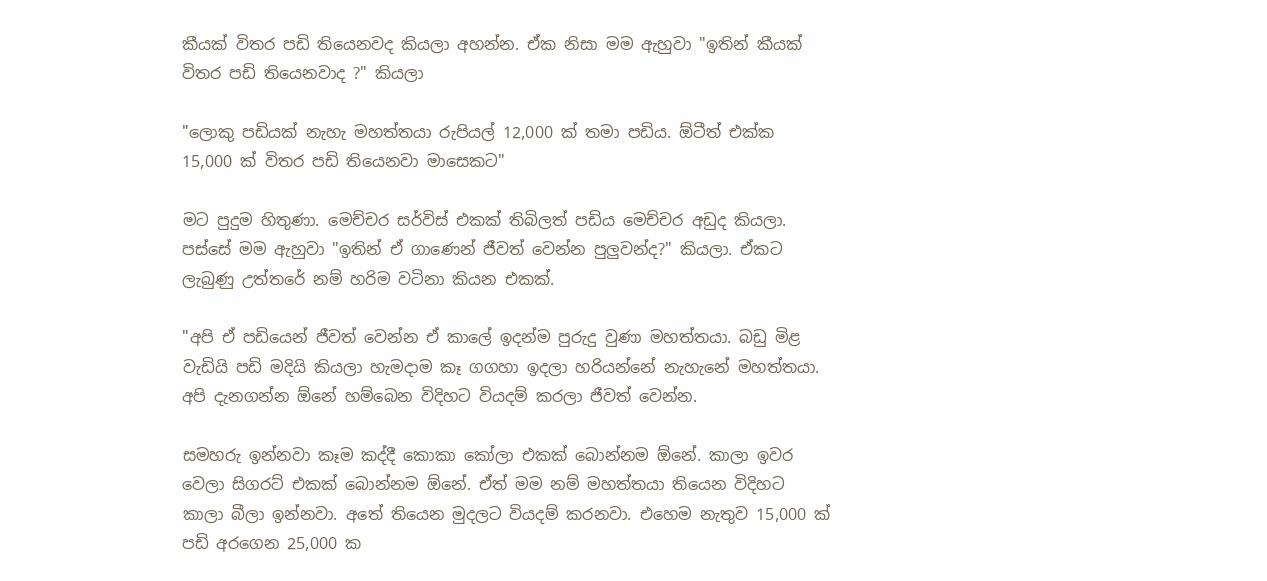කීයක් විතර පඩි තියෙනවද කියලා අහන්න. ඒක නිසා මම ඇහුවා "ඉතින් කීයක් විතර පඩි තියෙනවාද ?" කියලා

"ලොකු පඩියක් නැහැ මහත්තයා රුපියල් 12,000 ක් තමා පඩිය. ඕටීත් එක්ක 15,000 ක් විතර පඩි තියෙනවා මාසෙකට"

මට පුදුම හිතුණා. මෙච්චර සර්විස් එකක් තිබිලත් පඩිය මෙච්චර අඩුද කියලා. පස්සේ මම ඇහුවා "ඉතින් ඒ ගාණෙන් ජීවත් වෙන්න පුලුවන්ද?" කියලා. ඒකට ලැබුණු උත්තරේ නම් හරිම වටිනා කියන එකක්.

"අපි ඒ පඩියෙන් ජීවත් වෙන්න ඒ කාලේ ඉදන්ම පුරුදු වුණා මහත්තයා. බඩු මිළ වැඩියි පඩි මදියි කියලා හැමදාම කෑ ගගහා ඉදලා හරියන්නේ නැහැනේ මහත්තයා. අපි දැනගන්න ඕනේ හම්බෙන විදිහට වියදම් කරලා ජීවත් වෙන්න.

සමහරු ඉන්නවා කෑම කද්දී කොකා කෝලා එකක් බොන්නම ඕනේ. කාලා ඉවර වෙලා සිගරට් එකක් බොන්නම ඕනේ. ඒත් මම නම් මහත්තයා තියෙන විදිහට කාලා බීලා ඉන්නවා. අතේ තියෙන මුදලට වියදම් කරනවා. එහෙම නැතුව 15,000 ක් පඩි අරගෙන 25,000 ක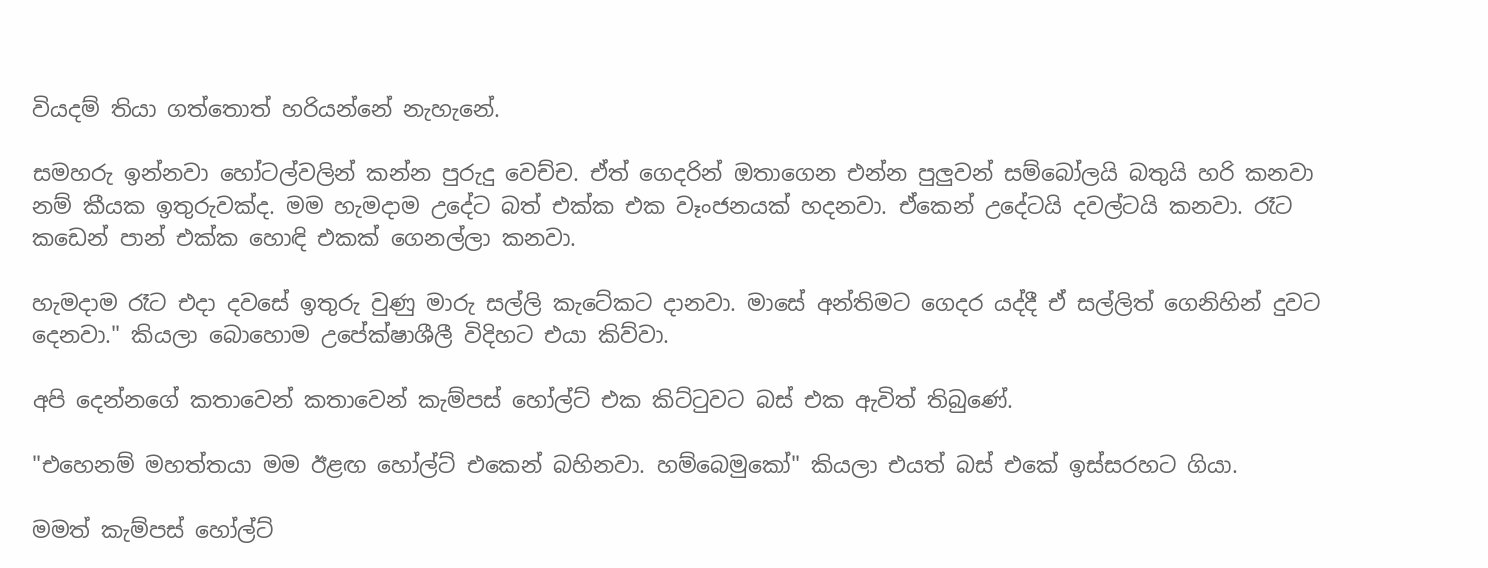වියදම් තියා ගත්තොත් හරියන්නේ නැහැනේ.

සමහරු ඉන්නවා හෝටල්වලින් කන්න පුරුදු වෙච්ච. ඒත් ගෙදරින් ඔතාගෙන එන්න පුලුවන් සම්බෝලයි බතුයි හරි කනවා නම් කීයක ඉතුරුවක්ද. මම හැමදාම උදේට බත් එක්ක එක වෑංජනයක් හදනවා. ඒකෙන් උදේටයි දවල්ටයි කනවා. රෑට කඩෙන් පාන් එක්ක හොඳි එකක් ගෙනල්ලා කනවා.

හැමදාම රෑට එදා දවසේ ඉතුරු වුණු මාරු සල්ලි කැටේකට දානවා. මාසේ අන්තිමට ගෙදර යද්දී ඒ සල්ලිත් ගෙනිහින් දුවට දෙනවා." කියලා බොහොම උපේක්ෂාශීලී විදිහට එයා කිව්වා.

අපි දෙන්නගේ කතාවෙන් කතාවෙන් කැම්පස් හෝල්ට් එක කිට්ටුවට බස් එක ඇවිත් තිබුණේ.

"එහෙනම් මහත්තයා මම ඊළඟ හෝල්ට් එකෙන් බහිනවා. හම්බෙමුකෝ" කියලා එයත් බස් එකේ ඉස්සරහට ගියා.

මමත් කැම්පස් හෝල්ට්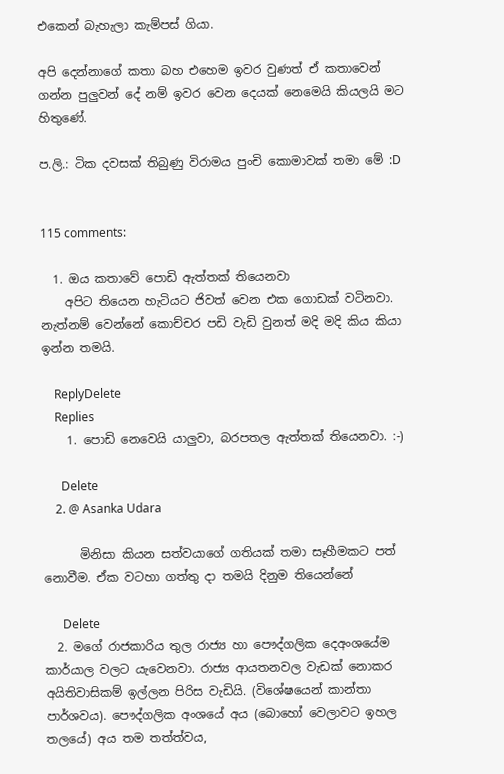එකෙන් බැහැලා කැම්පස් ගියා.

අපි දෙන්නාගේ කතා බහ එහෙම ඉවර වුණත් ඒ කතාවෙන් ගන්න පුලුවන් දේ නම් ඉවර වෙන දෙයක් නෙමෙයි කියලයි මට හිතුණේ.

ප.ලි.: ටික දවසක් තිබුණු විරාමය පුංචි කොමාවක් තමා මේ :D


115 comments:

  1. ඔය කතාවේ පොඩි ඇත්තක් තියෙනවා
    අපිට තියෙන හැටියට ජිවත් වෙන එක ගොඩක් වටිනවා. නැත්නම් වෙන්නේ කොච්චර පඩි වැඩි වුනත් මදි මදි කිය කියා ඉන්න තමයි.

    ReplyDelete
    Replies
    1. පොඩි නෙවෙයි යාලුවා, බරපතල ඇත්තක් තියෙනවා. :-)

      Delete
    2. @ Asanka Udara

      මිනිසා කියන සත්වයාගේ ගතියක් තමා සෑහීමකට පත් නොවීම. ඒක වටහා ගත්තු දා තමයි දිනුම තියෙන්නේ

      Delete
  2. මගේ රාජකාරිය තුල රාජ්‍ය හා පෞද්ගලික දෙඅංශයේම කාර්යාල වලට යැවෙනවා. රාජ්‍ය ආයතනවල වැඩක් නොකර අයිතිවාසිකම් ඉල්ලන පිරිස වැඩියි. (විශේෂයෙන් කාන්තා පාර්ශවය). පෞද්ගලික අංශයේ අය (බොහෝ වෙලාවට ඉහල තලයේ) අය තම තත්ත්වය,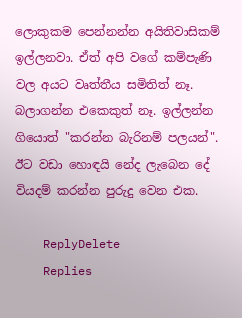ලොකුකම පෙන්නන්න අයිතිවාසිකම් ඉල්ලනවා. ඒත් අපි වගේ කම්පැණි වල අයට වෘත්තීය සමිතිත් නෑ. බලාගන්න එකෙකුත් නෑ. ඉල්ලන්න ගියොත් "කරන්න බැරිනම් පලයන්". ඊට වඩා හොඳයි නේද ලැබෙන දේ වියදම් කරන්න පුරුදු වෙන එක.

    ReplyDelete
    Replies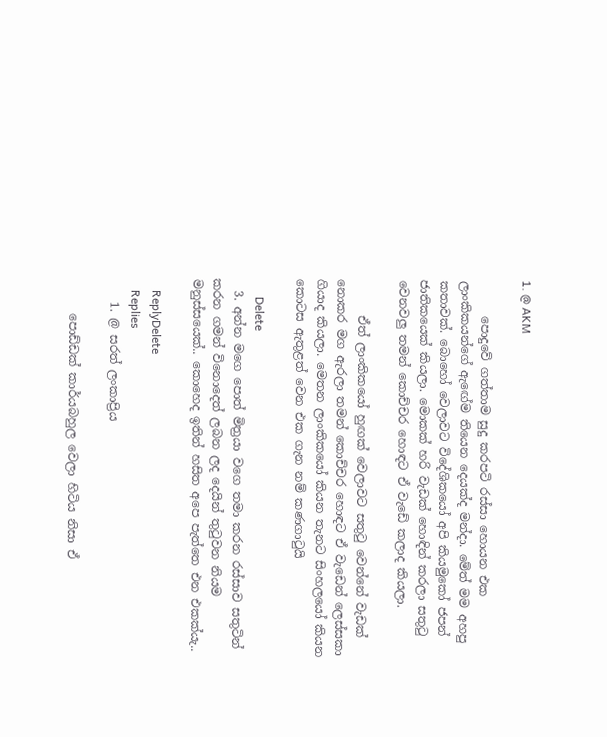1. @ AKM

      පොදුවේ ගත්තාම සුදු කරපටි රස්සා හොයන එක ලාංකිකයන්ගේ ඇඟේම තියෙන දෙයක්ද මන්දා. මේත් මම අහපු කතාවක්. බොහෝ වෙලාවට විදේශිකයෝ අපි කියමුකෝ ජපන් ජාතිකයෙක් කියලා. මොකක් හරි වැඩක් හොඳින් කරලා සතුටු වෙනවලු තමන් කොච්චර හොඳට ඒ වැඩේ කලාද කියලා.

      ඒත් ලාංකිකයෝ හුඟක් වෙලාවට සතුටු වෙන්නේ වැඩක් නොකර මග ඇරලා තමන් කොච්චර හොඳට ඒ වැඩෙන් ලෙස්සකා ගියාද කියලා. මෙතන ලාංකිකයෝ කියන තැනට සිංහලයෝ කියන කොටස ඇතුළත් වෙන එක ගැන නම් කණගාටුයි

      Delete
  3. අන්න මගෙ පොත් මිත්‍රයා වගෙ තමා කරන රස්සාව සතුටින් කරන ගමන් විනොදෙත් ලබන ලද දෙයින් තු‍ටුවන නියම මනුස්සයෙක්.. කොහෙද ඉතින් හසිත අපෙ පැත්තෙ එන එකක්යැ..

    ReplyDelete
    Replies
    1. @ සරත් ලංකාප්‍රිය

      පොඩ්ඩක් කාර්යබහුල වෙලා හිටිය නිසා ඒ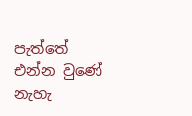පැත්තේ එන්න වුණේ නැහැ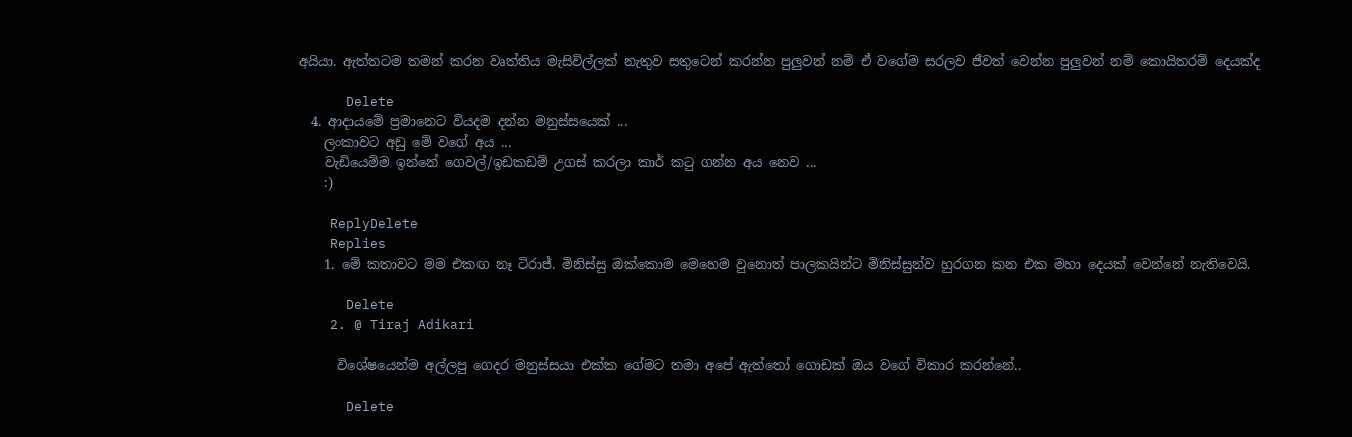අයියා. ඇත්තටම තමන් කරන වෘත්තිය මැසිවිල්ලක් නැතුව සතුටෙන් කරන්න පුලුවන් නම් ඒ වගේම සරලව ජීවත් වෙන්න පුලුවන් නම් කොයිතරම් දෙයක්ද

      Delete
  4. ආදායමේ ප්‍රමානෙට වියදම දන්න මනුස්සයෙක් ...
    ලංකාවට අඩු මේ වගේ අය ...
    වැඩියෙම්ම ඉන්නේ ගෙවල්/ඉඩකඩම් උගස් කරලා කාර් කටු ගන්න අය නෙව ...
    :)

    ReplyDelete
    Replies
    1. මේ කතාවට මම එකඟ නෑ ටිරාජ්. මිනිස්සු ඔක්කොම මෙහෙම වුනොත් පාලකයින්ට මිනිස්සුන්ව හුරගන කන එක මහා දෙයක් වෙන්නේ නැතිවෙයි.

      Delete
    2. @ Tiraj Adikari

      විශේෂයෙන්ම අල්ලපු ගෙදර මනුස්සයා එක්ක ගේමට තමා අපේ ඇත්තෝ ගොඩක් ඔය වගේ විකාර කරන්නේ..

      Delete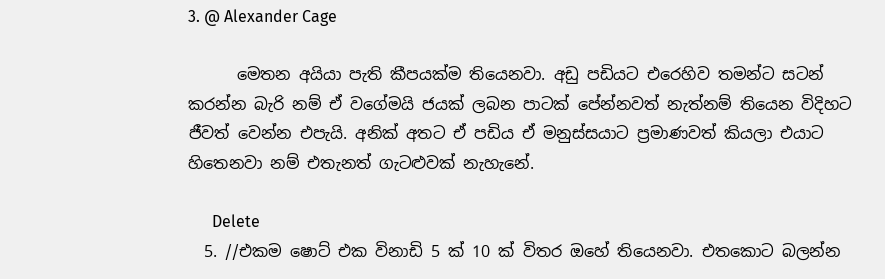3. @ Alexander Cage

      මෙතන අයියා පැති කීපයක්ම තියෙනවා. අඩු පඩියට එරෙහිව තමන්ට සටන් කරන්න බැරි නම් ඒ වගේමයි ජයක් ලබන පාටක් පේන්නවත් නැත්නම් තියෙන විදිහට ජීවත් වෙන්න එපැයි. අනික් අතට ඒ පඩිය ඒ මනුස්සයාට ප්‍රමාණවත් කියලා එයාට හිතෙනවා නම් එතැනත් ගැටළුවක් නැහැනේ.

      Delete
  5. //එකම ෂොට් එක විනාඩි 5 ක් 10 ක් විතර ඔහේ තියෙනවා. එතකොට බලන්න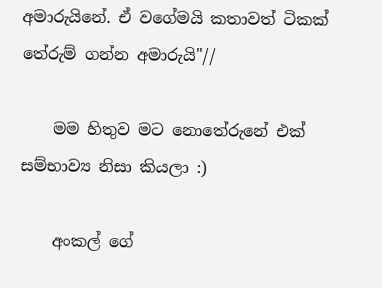අමාරුයිනේ. ඒ වගේමයි කතාවත් ටිකක් තේරුම් ගන්න අමාරුයි"//

    මම හිතුව ම‍ට නොතේරුනේ එක් සම්භාව්‍ය නිසා කියලා :)

    අංකල් ගේ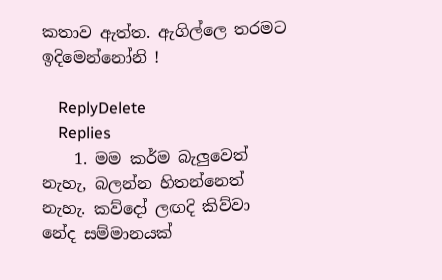කතාව ඇත්ත. ඇගිල්ලෙ තරමට ඉදිමෙන්නෝනි !

    ReplyDelete
    Replies
    1. මම කර්ම බැලුවෙත් නැහැ, බලන්න හිතන්නෙත් නැහැ. කව්දෝ ලඟදි කිව්වා නේද සම්මානයක්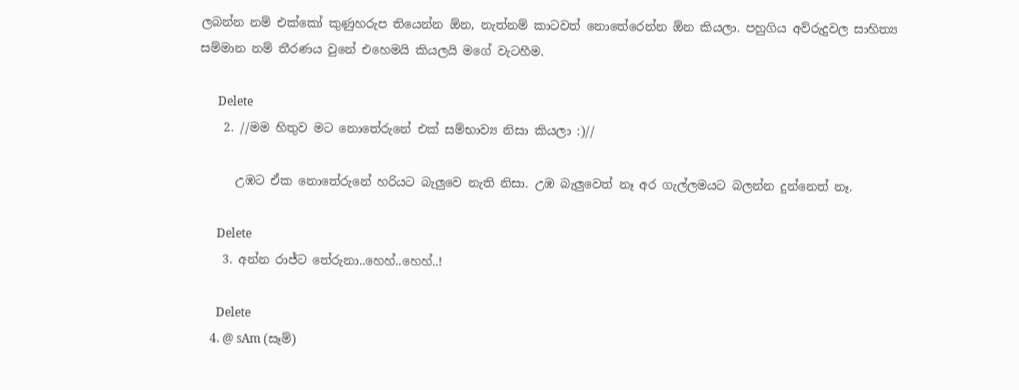ලබන්න නම් එක්කෝ කුණුහරුප තියෙන්න ඕන, නැත්නම් කාටවත් නොතේරෙන්න ඕන කියලා. පහුගිය අව්රුදුවල සාහිත්‍ය සම්මාන නම් තීරණය වුනේ එහෙමයි කියලයි මගේ වැටහීම.

      Delete
    2. //මම හිතුව ම‍ට නොතේරුනේ එක් සම්භාව්‍ය නිසා කියලා :)//

      උඹට ඒක නොතේරුනේ හරියට බැලුවෙ නැති නිසා. උඹ බැලුවෙත් නෑ අර ගැල්ලමයට බලන්න දුන්නෙත් නෑ.

      Delete
    3. අන්න රාජ්ට තේරුනා..හෙහ්..හෙහ්..!

      Delete
    4. @ sAm (සෑම්)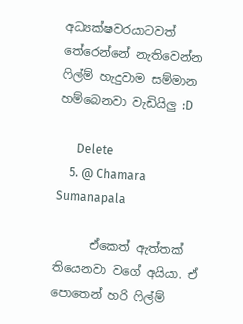අධ්‍යක්ෂවරයාටවත් තේරෙන්නේ නැතිවෙන්න ෆිල්ම් හැදුවාම සම්මාන හම්බෙනවා වැඩියිලු :D

      Delete
    5. @ Chamara Sumanapala

      ඒකෙත් ඇත්තක් තියෙනවා වගේ අයියා. ඒ පොතෙන් හරි ෆිල්ම්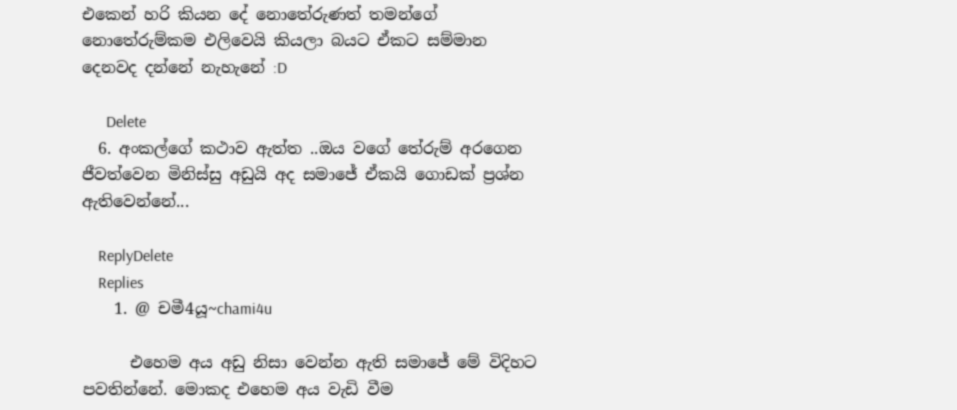එකෙන් හරි කියන දේ නොතේරුණත් තමන්ගේ නොතේරුම්කම එලිවෙයි කියලා බයට ඒකට සම්මාන දෙනවද දන්නේ නැහැනේ :D

      Delete
  6. අංකල්ගේ කථාව ඇත්ත ..ඔය වගේ තේරුම් අරගෙන ජීවත්වෙන මිනිස්සු අඩුයි අද සමාජේ ඒකයි ගොඩක් ප්‍රශ්න ඇතිවෙන්නේ...

    ReplyDelete
    Replies
    1. @ චමී4යූ~chami4u

      එහෙම අය අඩු නිසා වෙන්න ඇති සමාජේ මේ විදිහට පවතින්නේ. මොකද එහෙම අය වැඩි වීම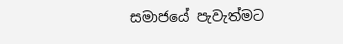සමාජයේ පැවැත්මට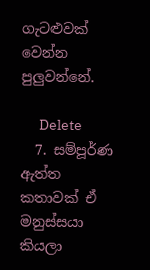ගැටළුවක් වෙන්න පුලුවන්නේ.

      Delete
  7. සම්පූර්ණ ඇත්ත කතාවක් ඒ මනුස්සයා කියලා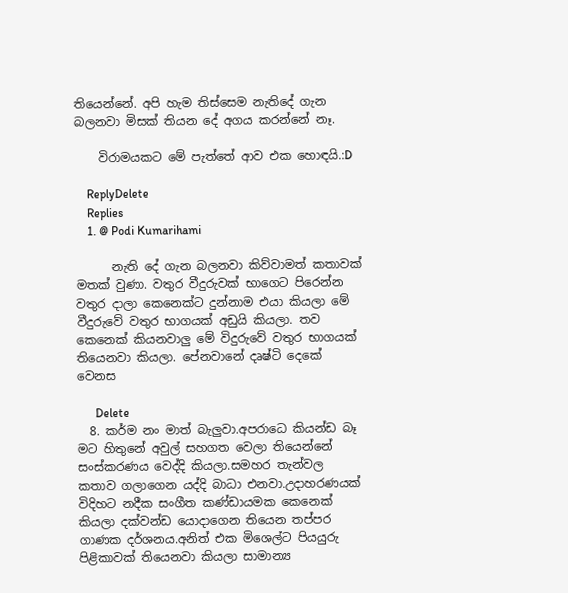තියෙන්නේ. අපි හැම තිස්සෙම නැතිදේ ගැන බලනවා මිසක් තියන දේ අගය කරන්නේ නෑ.

    විරාමයකට මේ පැත්තේ ආව එක හොඳයි.:D

    ReplyDelete
    Replies
    1. @ Podi Kumarihami

      නැති දේ ගැන බලනවා කිව්වාමත් කතාවක් මතක් වුණා. වතුර වීදුරුවක් භාගෙට පිරෙන්න වතුර දාලා කෙනෙක්ට දුන්නාම එයා කියලා මේ වීදුරුවේ වතුර භාගයක් අඩුයි කියලා. තව කෙනෙක් කියනවාලු මේ විදුරුවේ වතුර භාගයක් තියෙනවා කියලා. පේනවානේ දෘෂ්ටි දෙකේ වෙනස

      Delete
  8. කර්ම නං මාත් බැලුවා.අපරාධෙ කියන්ඩ බෑ මට හිතුනේ අවුල් සහගත වෙලා තියෙන්නේ සංස්කරණය වෙද්දි කියලා.සමහර තැන්වල කතාව ගලාගෙන යද්දි බාධා එනවා.උදාහරණයක් විදිහට නදීක සංගීත කණ්ඩායමක කෙනෙක් කියලා දක්වන්ඩ යොදාගෙන තියෙන තප්පර ගාණක දර්ශනය.අනිත් එක මිශෙල්ට පියයුරු පිළිකාවක් තියෙනවා කියලා සාමාන්‍ය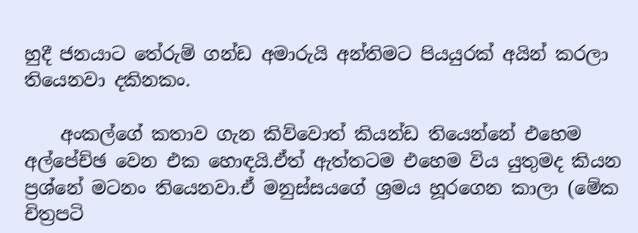හුදී ජනයාට තේරුම් ගන්ඩ අමාරුයි අන්තිමට පියයුරක් අයින් කරලා තියෙනවා දකිනකං.

    අංකල්ගේ කතාව ගැන කිව්වොත් කියන්ඩ තියෙන්නේ එහෙම අල්පේච්ඡ වෙන එක හොඳයි.ඒත් ඇත්තටම එහෙම විය යුතුමද කියන ප්‍රශ්නේ මටනං තියෙනවා.ඒ මනුස්සයගේ ශ්‍රමය හූරගෙන කාලා (මේක චිත්‍රපටි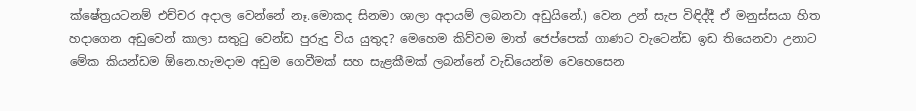ක්ෂේත්‍රයටනම් එච්චර අදාල වෙන්නේ නෑ.මොකද සිනමා ශාලා අදායම් ලබනවා අඩුයිනේ.) වෙන උන් සැප විඳිද්දී ඒ මනුස්සයා හිත හදාගෙන අඩුවෙන් කාලා සතුටු වෙන්ඩ පුරුදු විය යුතුද? මෙහෙම කිව්වම මාත් ජෙප්පෙක් ගාණට වැටෙන්ඩ ඉඩ තියෙනවා උනාට මේක කියන්ඩම ඕනෙ.හැමදාම අඩුම ගෙවීමක් සහ සැළකීමක් ලබන්නේ වැඩියෙන්ම වෙහෙසෙන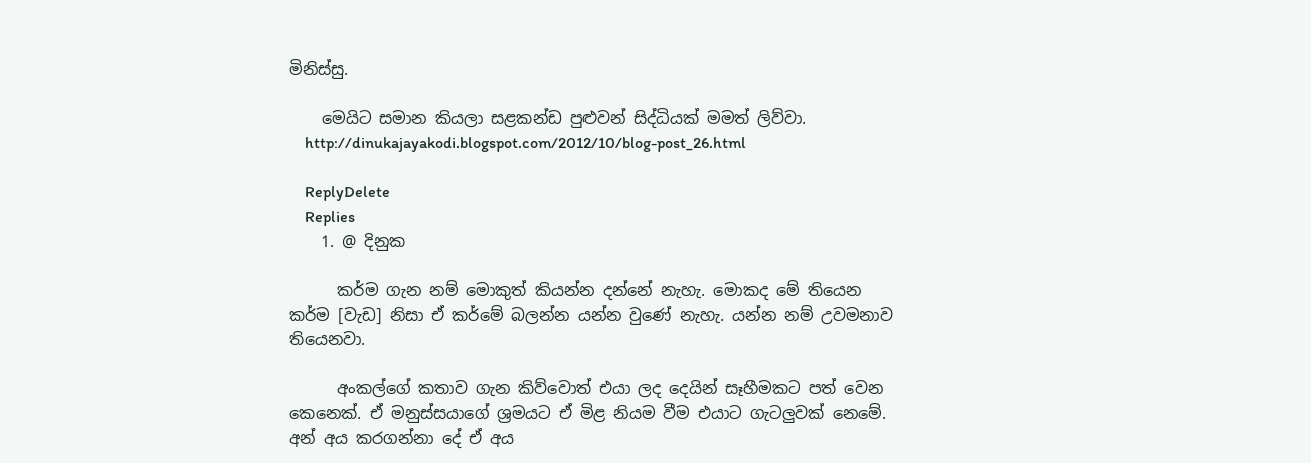මිනිස්සු.

    මෙයිට සමාන කියලා සළකන්ඩ පුළුවන් සිද්ධියක් මමත් ලිව්වා.
    http://dinukajayakodi.blogspot.com/2012/10/blog-post_26.html

    ReplyDelete
    Replies
    1. @ දිනුක

      කර්ම ගැන නම් මොකුත් කියන්න දන්නේ නැහැ. මොකද මේ තියෙන කර්ම [වැඩ] නිසා ඒ කර්මේ බලන්න යන්න වුණේ නැහැ. යන්න නම් උවමනාව තියෙනවා.

      අංකල්ගේ කතාව ගැන කිව්වොත් එයා ලද දෙයින් සෑහීමකට පත් වෙන කෙනෙක්. ඒ මනුස්සයාගේ ශ්‍රමයට ඒ මිළ නියම වීම එයාට ගැටලුවක් නෙමේ. අන් අය කරගන්නා දේ ඒ අය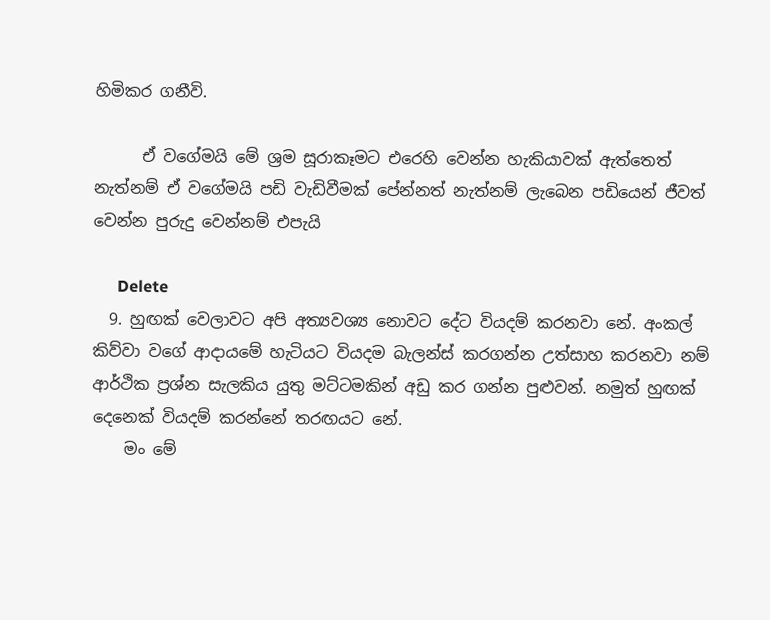හිමිකර ගනීවි.

      ඒ වගේමයි මේ ශ්‍රම සූරාකෑමට එරෙහි වෙන්න හැකියාවක් ඇත්තෙත් නැත්නම් ඒ වගේමයි පඩි වැඩිවීමක් පේන්නත් නැත්නම් ලැබෙන පඩියෙන් ජීවත් වෙන්න පුරුදු වෙන්නම් එපැයි

      Delete
  9. හුඟක් වෙලාවට අපි අත්‍යවශ්‍ය නොවට දේට වියදම් කරනවා නේ. අංකල් කිව්වා වගේ ආදායමේ හැටියට වියදම බැලන්ස් කරගන්න උත්සාහ කරනවා නම් ආර්ථික ප්‍රශ්න සැලකිය යුතු මට්ටමකින් අඩු කර ගන්න පුළුවන්. නමුත් හුඟක් දෙනෙක් වියදම් කරන්නේ තරඟයට නේ.
    මං මේ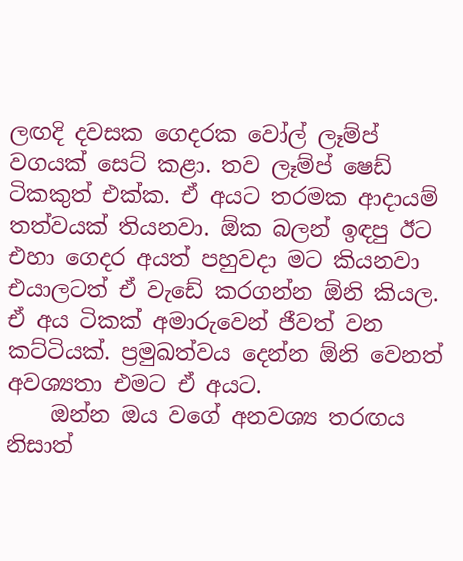ලඟදි දවසක ගෙදරක වෝල් ලෑම්ප් වගයක් සෙට් කළා. තව ලෑම්ප් ෂෙඩ් ටිකකුත් එක්ක. ඒ අයට තරමක ආදායම් තත්වයක් තියනවා. ඕක බලන් ඉඳපු ඊට එහා ගෙදර අයත් පහුවදා මට කියනවා එයාලටත් ඒ වැඩේ කරගන්න ඕනි කියල. ඒ අය ටිකක් අමාරුවෙන් ජීවත් වන කට්ටියක්. ප්‍රමුඛත්වය දෙන්න ඕනි වෙනත් අවශ්‍යතා එමට ඒ අයට.
    ඔන්න ඔය වගේ අනවශ්‍ය තරඟය නිසාත්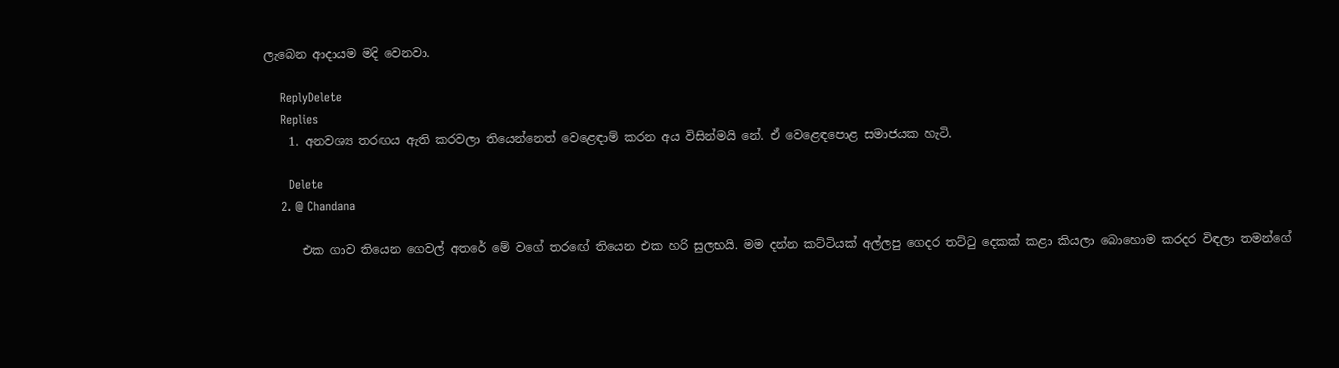ලැබෙන ආදායම මදි වෙනවා.

    ReplyDelete
    Replies
    1. අනවශ්‍ය තරඟය ඇති කරවලා තියෙන්නෙත් වෙළෙඳාම් කරන අය විසින්මයි නේ. ඒ වෙළෙඳපොළ සමාජයක හැටි.

      Delete
    2. @ Chandana

      එක ගාව තියෙන ගෙවල් අතරේ මේ වගේ තරඟේ තියෙන එක හරි සුලභයි. මම දන්න කට්ටියක් අල්ලපු ගෙදර තට්ටු දෙකක් කළා කියලා බොහොම කරදර විඳලා තමන්ගේ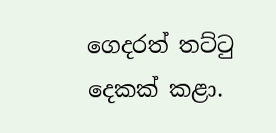ගෙදරත් තට්ටු දෙකක් කළා.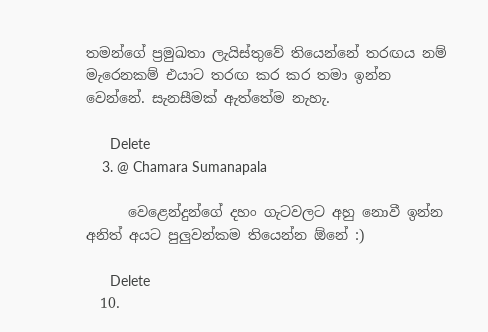තමන්ගේ ප්‍රමුඛතා ලැයිස්තුවේ තියෙන්නේ තරඟය නම් මැරෙනකම් එයාට තරඟ කර කර තමා ඉන්න වෙන්නේ. සැනසීමක් ඇත්තේම නැහැ.

      Delete
    3. @ Chamara Sumanapala

      වෙළෙන්දුන්ගේ දහං ගැටවලට අහු නොවී ඉන්න අනිත් අයට පුලුවන්කම තියෙන්න ඕනේ :)

      Delete
  10.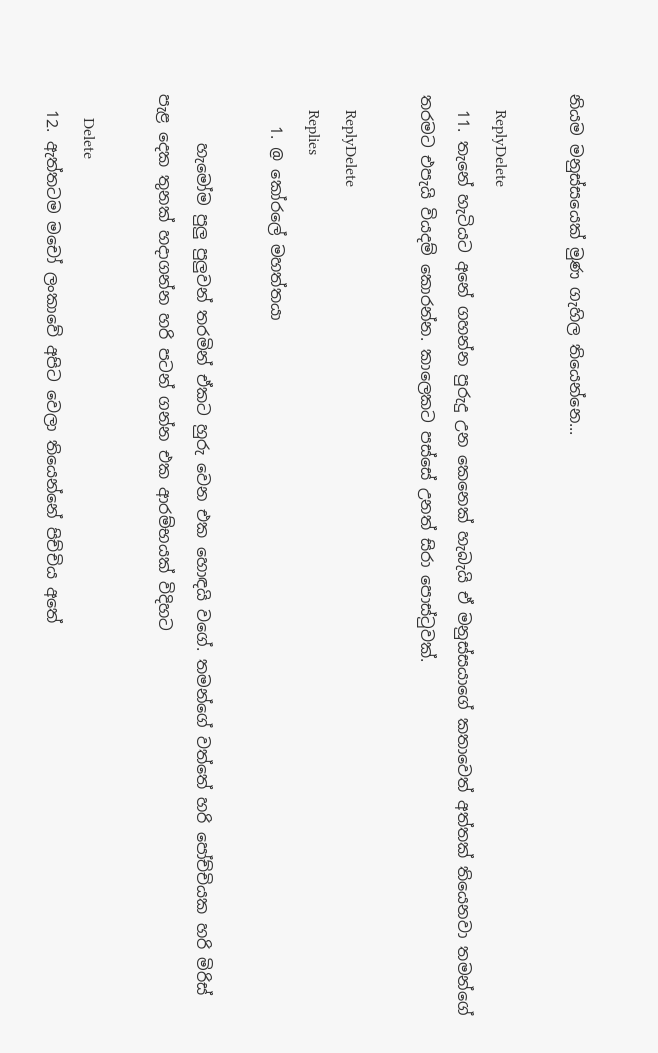නියම මනුස්සයෙක් මුණ ගැහිල තියෙන්නෙ...

    ReplyDelete
  11. තැනේ හැටියට අනේ ගහන්න පුරුදු උන කෙනෙක් හැබැයි ඒ මනුස්සයාගේ කතාවෙත් අත්තක් තියෙනවා තමන්ගේ තරමට එපැයි වියදම් කොරන්න. කාලෙකට පස්සේ උනත් සිරා පොස්ටුවක්.

    ReplyDelete
    Replies
    1. @ කෝරලේ මහත්තයා

      හැමෝම පුලු පුලුවන් තරමින් ඒකට හුරු වෙන එක හොඳයි වගේ. තමන්ගේ වත්තේ හරි පෝච්චියක හරි මිරිස් පැළ දෙක තුනක් හදාගන්න හරි පටන් ගන්න එක ආරම්භයක් විදිහට

      Delete
  12. ඇත්තටම මචෝ ලංකාවේ අපිට වෙලා තියෙන්නේ පිච්චිය අතේ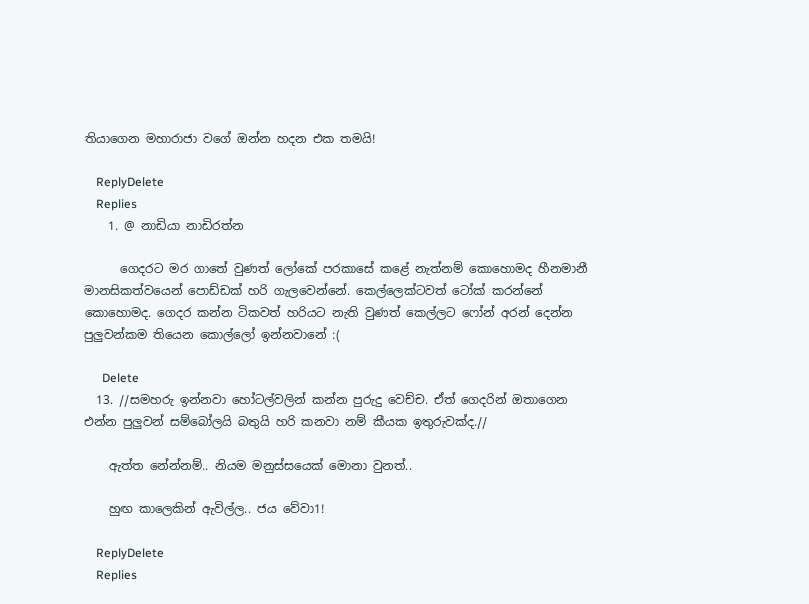තියාගෙන මහාරාජා වගේ ඔන්න හදන එක තමයි!

    ReplyDelete
    Replies
    1. @ නාඩියා නාඩිරත්න

      ගෙදරට මර ගාතේ වුණත් ලෝකේ පරකාසේ කළේ නැත්නම් කොහොමද හීනමානී මානසිකත්වයෙන් පොඩ්ඩක් හරි ගැලවෙන්නේ. කෙල්ලෙක්ටවත් ටෝක් කරන්නේ කොහොමද. ගෙදර කන්න ටිකවත් හරියට නැති වුණත් කෙල්ලට ෆෝන් අරන් දෙන්න පුලුවන්කම තියෙන කොල්ලෝ ඉන්නවානේ :(

      Delete
  13. //සමහරු ඉන්නවා හෝටල්වලින් කන්න පුරුදු වෙච්ච. ඒත් ගෙදරින් ඔතාගෙන එන්න පුලුවන් සම්බෝලයි බතුයි හරි කනවා නම් කීයක ඉතුරුවක්ද.//

    ඇත්ත නේන්නම්.. නියම මනුස්සයෙක් මොනා වුනත්..

    හුඟ කාලෙකින් ඇවිල්ල.. ජය වේවා1!

    ReplyDelete
    Replies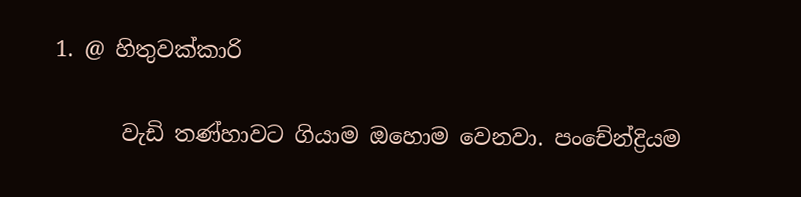1. @ හිතුවක්කාරි

      වැඩි තණ්හාවට ගියාම ඔහොම වෙනවා. පංචේන්ද්‍රියම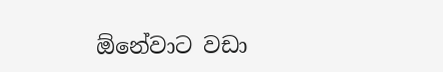ඕනේවාට වඩා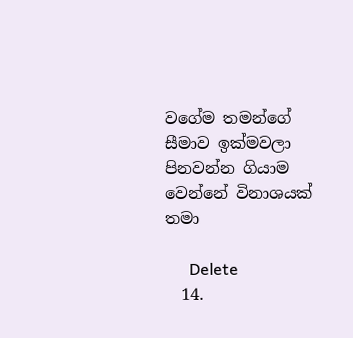වගේම තමන්ගේ සීමාව ඉක්මවලා පිනවන්න ගියාම වෙන්නේ විනාශයක් තමා

      Delete
  14.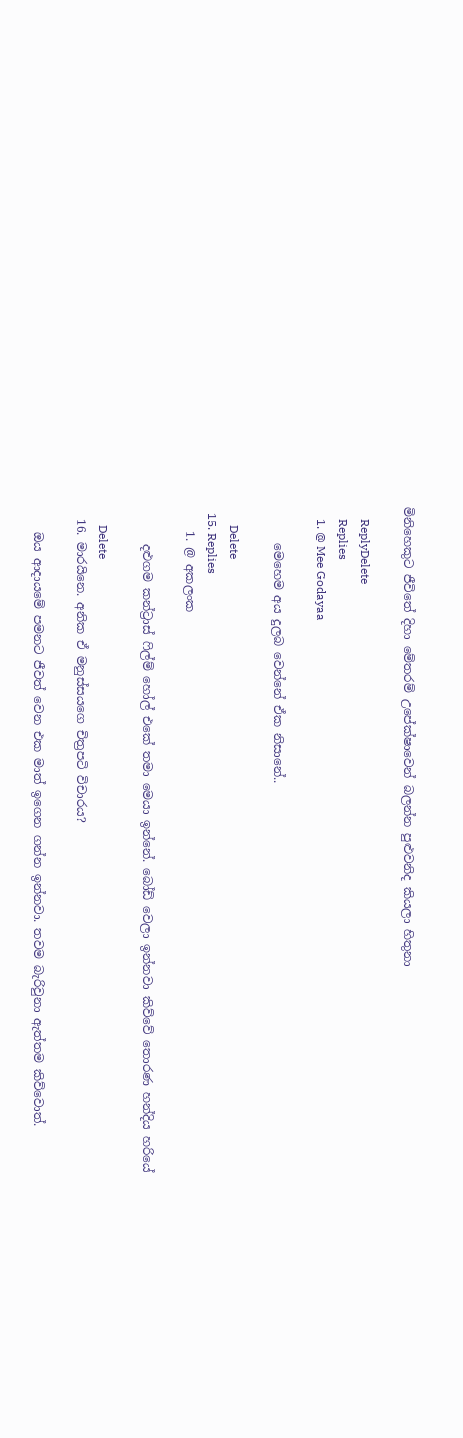මිනිහෙකුට ජීවිතේ දිහා මේතරම් උපේක්ෂාවෙන් බලන්න පුළුවනිද කියලා හිතුනා

    ReplyDelete
    Replies
    1. @ Mee Godayaa

      මෙහෙම අය දුලබ වෙන්නේ ඒක නිසානේ..

      Delete
  15. Replies
    1. @ අකලංක

      දළුගම කන්ට්‍රාස් ෆිල්ම් හෝල් එකේ තමා මෙයා ඉන්නේ. බෝඩ් වෙලා ඉන්නවා කිව්වේ තොරණ හන්දිය හරියේ

      Delete
  16. මාරයිනෙ. අනික ඒ මනුස්සයගෙ චිත්‍රපටි විචාරය?

    ඔය ආදායමේ පමනට ජීවත් වෙන එක මාත් ඉගෙන ගන්න ඉන්නවා. තවම බැරිවුනා ඇත්තම කිව්වොත්.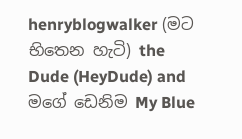henryblogwalker (මට භිතෙන හැටි) the Dude (HeyDude) and මගේ ඩෙනිම My Blue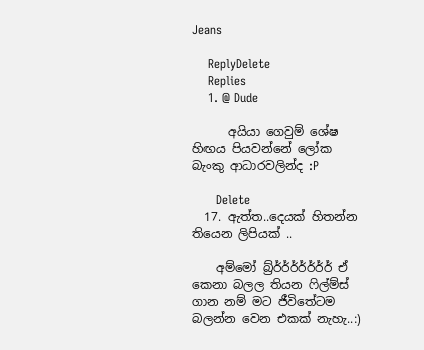Jeans

    ReplyDelete
    Replies
    1. @ Dude

      අයියා ගෙවුම් ශේෂ හිඟය පියවන්නේ ලෝක බැංකු ආධාරවලින්ද :P

      Delete
  17. ඇත්ත..දෙයක් හිතන්න තියෙන ලිපියක් ..

    අම්මෝ බ්‍ර්ර්ර්ර්ර්ර්ර්ර් ඒ කෙනා බලල තියන ෆිල්ම්ස් ගාන නම් මට ජීවිතේටම බලන්න වෙන එකක් නැහැ..:)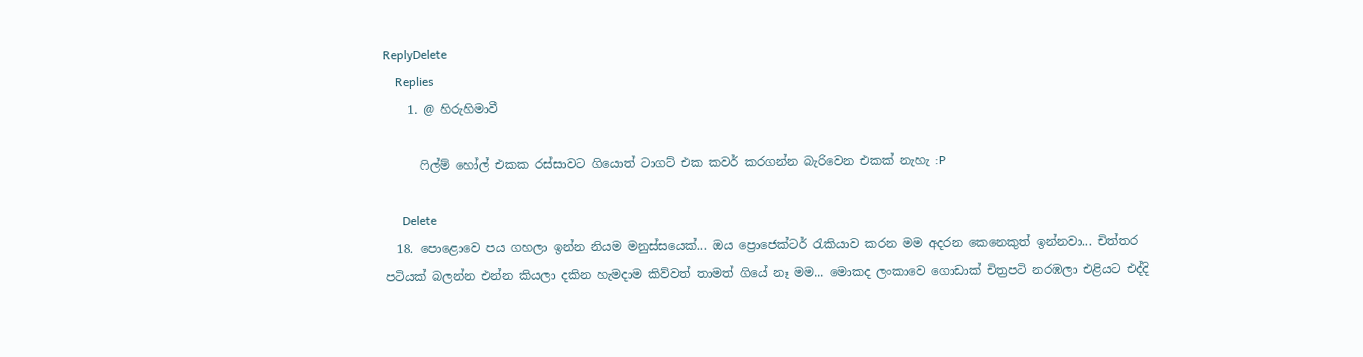ReplyDelete
    Replies
    1. @ හිරුහිමාවී

      ෆිල්ම් හෝල් එකක රස්සාවට ගියොත් ටාගට් එක කවර් කරගන්න බැරිවෙන එකක් නැහැ :P

      Delete
  18. පොළොවෙ පය ගහලා ඉන්න නියම මනුස්සයෙක්... ඔය ප්‍රොජෙක්ටර් රැකියාව කරන මම අදරන කෙනෙකුත් ඉන්නවා... චිත්තර පටියක් බලන්න එන්න කියලා දකින හැමදාම කිව්වත් තාමත් ගියේ නෑ මම... මොකද ලංකාවෙ ගොඩාක් චිත්‍ර‍පටි නරඹලා එළියට එද්දි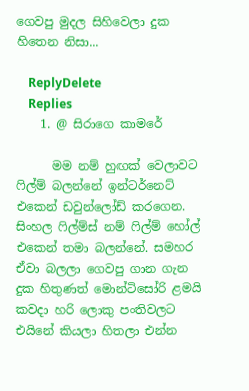ගෙවපු මුදල සිහිවෙලා දුක හිතෙන නිසා...

    ReplyDelete
    Replies
    1. @ සිරාගෙ කාමරේ

      මම නම් හුඟක් වෙලාවට ෆිල්ම් බලන්නේ ඉන්ටර්නෙට් එකෙන් ඩවුන්ලෝඩ් කරගෙන. සිංහල ෆිල්ම්ස් නම් ෆිල්ම් හෝල් එකෙන් තමා බලන්නේ. සමහර ඒවා බලලා ගෙවපු ගාන ගැන දුක හිතුණත් මොන්ටිසෝරි ළමයි කවදා හරි ලොකු පංතිවලට එයිනේ කියලා හිතලා එන්න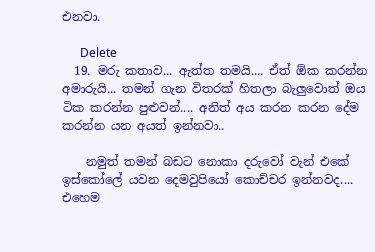එනවා.

      Delete
  19. මරු කතාව... ඇත්ත තමයි.... ඒත් ඕක කරන්න අමාරුයි... තමන් ගැන විතරක් හිතලා බැලුවොත් ඔය ටික කරන්න පුළුවන්.... අනිත් අය කරන කරන දේම කරන්න යන අයත් ඉන්නවා..

    නමුත් තමන් බඩට නොකා දරුවෝ වැන් එකේ ඉස්කෝලේ යවන දෙමවුපියෝ කොච්චර ඉන්නවද.... එහෙම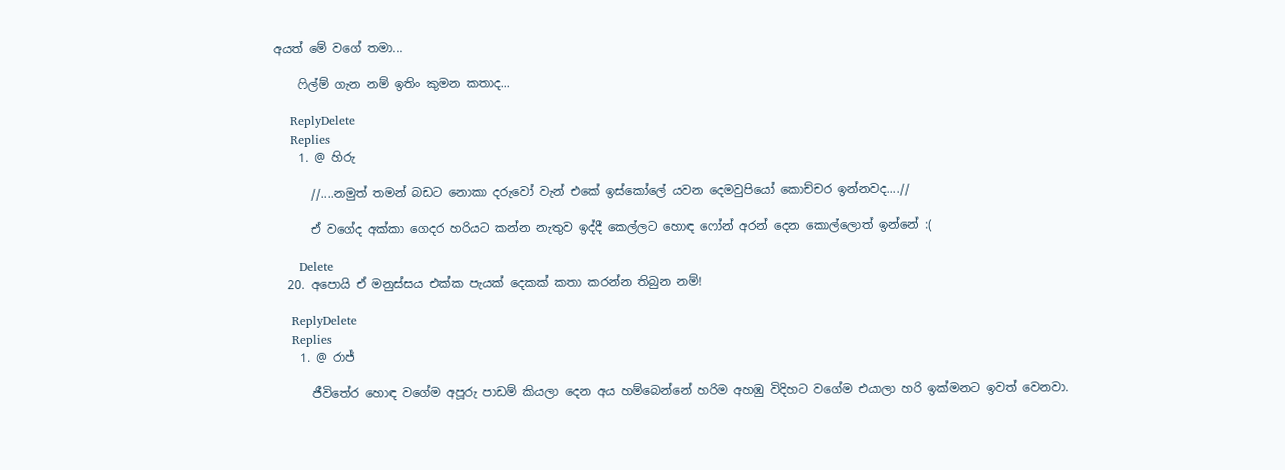අයත් මේ වගේ තමා...

    ෆිල්ම් ගැන නම් ඉතිං කුමන කතාද...

    ReplyDelete
    Replies
    1. @ හිරු

      //....නමුත් තමන් බඩට නොකා දරුවෝ වැන් එකේ ඉස්කෝලේ යවන දෙමවුපියෝ කොච්චර ඉන්නවද....//

      ඒ වගේද අක්කා ගෙදර හරියට කන්න නැතුව ඉද්දී කෙල්ලට හොඳ ෆෝන් අරන් දෙන කොල්ලොත් ඉන්නේ :(

      Delete
  20. අපොයි ඒ මනුස්සය එක්ක පැයක් දෙකක් කතා කරන්න තිබුන නම්!

    ReplyDelete
    Replies
    1. @ රාජ්

      ජීවිතේර හොඳ වගේම අපූරු පාඩම් කියලා දෙන අය හම්බෙන්නේ හරිම අහඹු විදිහට වගේම එයාලා හරි ඉක්මනට ඉවත් වෙනවා.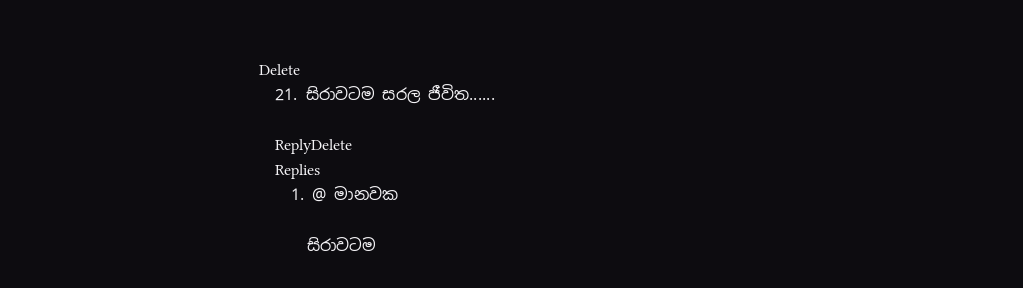Delete
  21. සිරාවටම සරල ජීවිත......

    ReplyDelete
    Replies
    1. @ මානවක

      සිරාවටම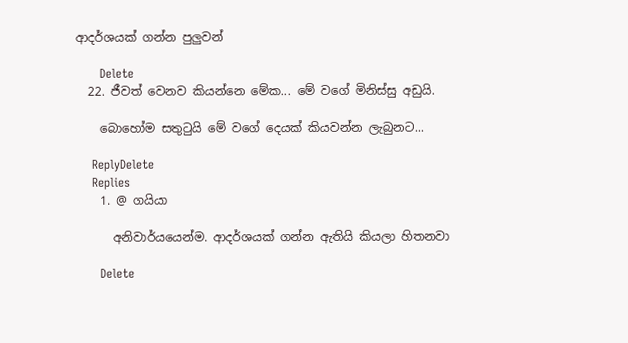ආදර්ශයක් ගන්න පුලුවන්

      Delete
  22. ජීවත් වෙනව කියන්නෙ මේක... මේ වගේ මිනිස්සු අඩුයි.

    බොහෝම සතුටුයි මේ වගේ දෙයක් කියවන්න ලැබුනට...

    ReplyDelete
    Replies
    1. @ ගයියා

      අනිවාර්යයෙන්ම. ආදර්ශයක් ගන්න ඇතියි කියලා හිතනවා

      Delete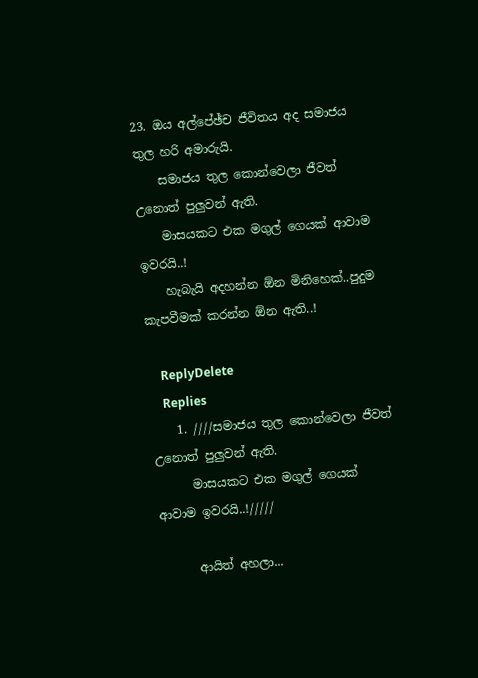23. ඔය අල්පේඡ්ච ජීවිතය අද සමාජය තුල හරි අමාරුයි.
    සමාජය තුල කොන්වෙලා ජීවත් උනොත් පුලුවන් ඇති.
    මාසයකට එක මගුල් ගෙයක් ආවාම ඉවරයි..!
    හැබැයි අදහන්න ඕන මිනිහෙක්..පුදුම කැපවීමක් කරන්න ඕන ඇති..!

    ReplyDelete
    Replies
    1. ////සමාජය තුල කොන්වෙලා ජීවත් උනොත් පුලුවන් ඇති.
      මාසයකට එක මගුල් ගෙයක් ආවාම ඉවරයි..!/////

      ආයිත් අහලා...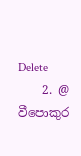Delete
    2. @ වීපොකුර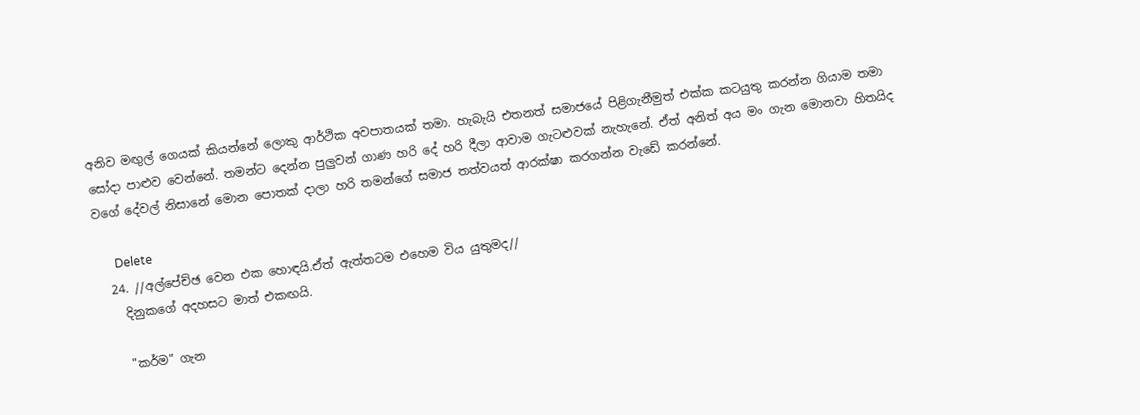අනිව මඟුල් ගෙයක් කියන්නේ ලොකු ආර්ථික අවපාතයක් තමා. හැබැයි එතනත් සමාජයේ පිළිගැනීමුත් එක්ක කටයුතු කරන්න ගියාම තමා සෝදා පාළුව වෙන්නේ. තමන්ට දෙන්න පුලුවන් ගාණ හරි දේ හරි දීලා ආවාම ගැටළුවක් නැහැනේ. ඒත් අනිත් අය මං ගැන මොනවා හිතයිද වගේ දේවල් නිසානේ මොන පොතක් දාලා හරි තමන්ගේ සමාජ තත්වයත් ආරක්ෂා කරගන්න වැඩේ කරන්නේ.

      Delete
  24. //අල්පේච්ඡ වෙන එක හොඳයි.ඒත් ඇත්තටම එහෙම විය යුතුමද//
    දිනුකගේ අදහසට මාත් එකඟයි.

    "කර්ම" ගැන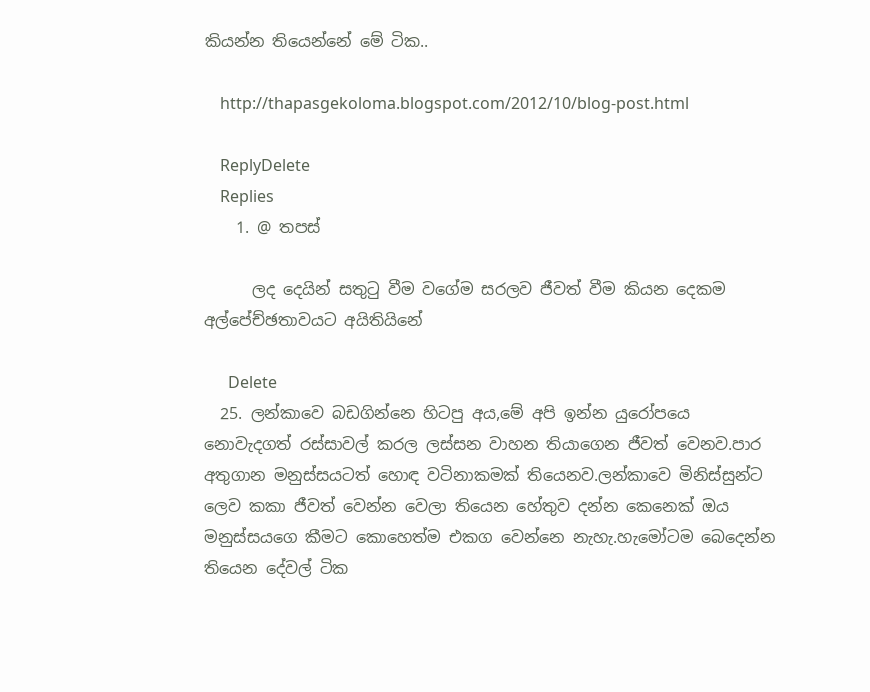කියන්න තියෙන්නේ මේ ටික..

    http://thapasgekoloma.blogspot.com/2012/10/blog-post.html

    ReplyDelete
    Replies
    1. @ තපස්

      ලද දෙයින් සතුටු වීම වගේම සරලව ජීවත් වීම කියන දෙකම අල්පේච්ඡතාවයට අයිතියිනේ

      Delete
  25. ලන්කාවෙ බඩගින්නෙ හිටපු අය,මේ අපි ඉන්න යුරෝපයෙ නොවැදගත් රස්සාවල් කරල ලස්සන වාහන තියාගෙන ජීවත් වෙනව.පාර අතුගාන මනුස්සයටත් හොඳ වටිනාකමක් තියෙනව.ලන්කාවෙ මිනිස්සුන්ට ලෙව කකා ජීවත් වෙන්න වෙලා තියෙන හේතුව දන්න කෙනෙක් ඔය මනුස්සයගෙ කීමට කොහෙත්ම එකග වෙන්නෙ නැහැ.හැමෝටම බෙදෙන්න තියෙන දේවල් ටික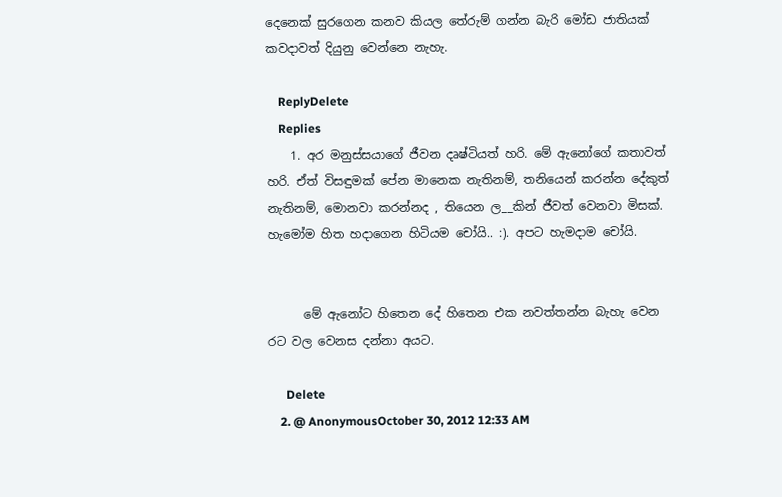දෙනෙක් සුරගෙන කනව කියල තේරුම් ගන්න බැරි මෝඩ ජාතියක් කවදාවත් දියුනු වෙන්නෙ නැහැ.

    ReplyDelete
    Replies
    1. අර මනුස්සයාගේ ජීවන දෘෂ්ටියත් හරි. මේ ඇනෝගේ කතාවත් හරි. ඒත් විසඳුමක් පේන මානෙක නැතිනම්, තනියෙන් කරන්න දේකුත් නැතිනම්, මොනවා කරන්නද , තියෙන ල__කින් ජීවත් වෙනවා මිසක්. හැමෝම හිත හදාගෙන හිටියම චෝයි.. :). අපට හැමදාම චෝයි.


      මේ ඇනෝට හිතෙන දේ හිතෙන එක නවත්තන්න බැහැ වෙන රට වල වෙනස දන්නා අයට.

      Delete
    2. @ AnonymousOctober 30, 2012 12:33 AM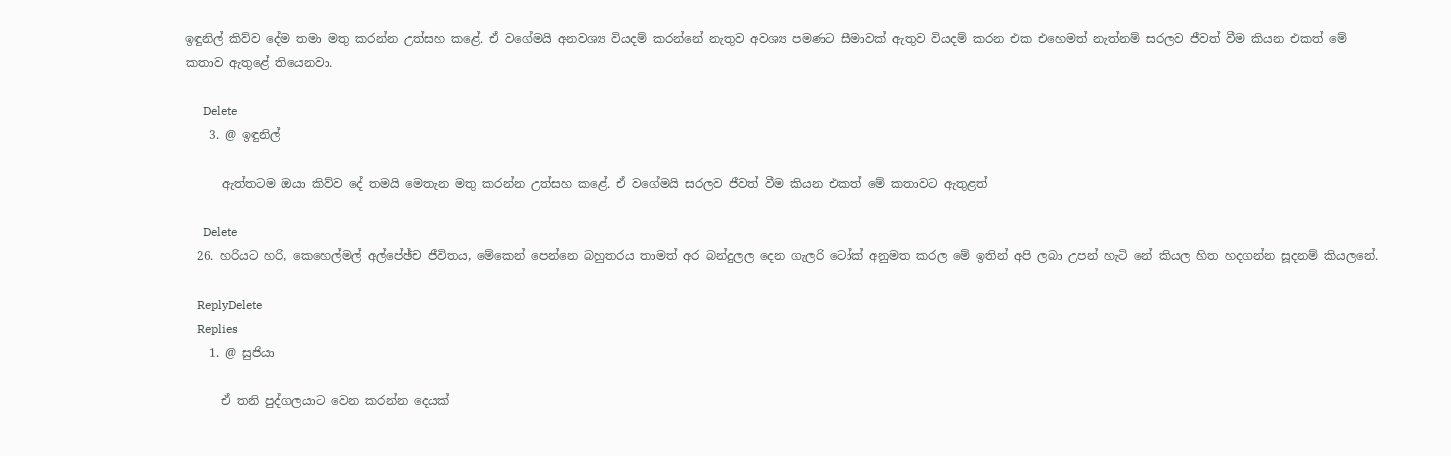ඉඳුනිල් කිව්ව දේම තමා මතු කරන්න උත්සහ කළේ. ඒ වගේමයි අනවශ්‍ය වියදම් කරන්නේ නැතුව අවශ්‍ය පමණට සීමාවක් ඇතුව වියදම් කරන එක එහෙමත් නැත්නම් සරලව ජීවත් වීම කියන එකත් මේ කතාව ඇතුළේ තියෙනවා.

      Delete
    3. @ ඉඳුනිල්

      ඇත්තටම ඔයා කිව්ව දේ තමයි මෙතැන මතු කරන්න උත්සහ කළේ. ඒ වගේමයි සරලව ජීවත් වීම කියන එකත් මේ කතාවට ඇතුළත්

      Delete
  26. හරියට හරි, කෙහෙල්මල් අල්පේඡ්ච ජීවිතය, මේකෙන් පෙන්නෙ බහුතරය තාමත් අර බන්දුලල දෙන ගැලරි ටෝක් අනුමත කරල මේ ඉතින් අපි ලබා උපන් හැටි නේ කියල හිත හදගන්න සූදනම් කියලනේ.

    ReplyDelete
    Replies
    1. @ සුජියා

      ඒ තනි පුද්ගලයාට වෙන කරන්න දෙයක්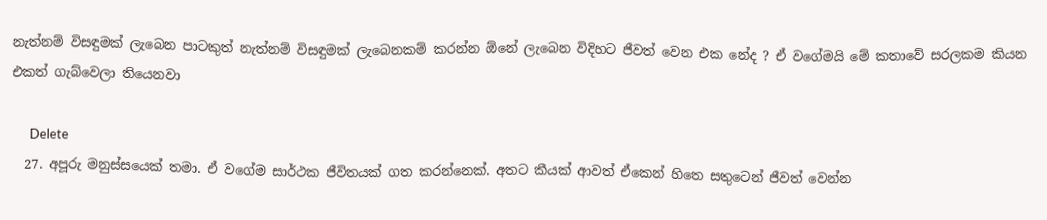නැත්නම් විසඳුමක් ලැබෙන පාටකුත් නැත්නම් විසඳුමක් ලැබෙනකම් කරන්න ඕනේ ලැබෙන විදිහට ජීවත් වෙන එක නේද ? ඒ වගේමයි මේ කතාවේ සරලකම කියන එකත් ගැබ්වෙලා තියෙනවා

      Delete
  27. අපූරු මනුස්සයෙක් තමා. ඒ වගේම සාර්ථක ජීවිතයක් ගත කරන්නෙක්. අතට කීයක් ආවත් ඒකෙන් හිතෙ සතුටෙන් ජීවත් වෙන්න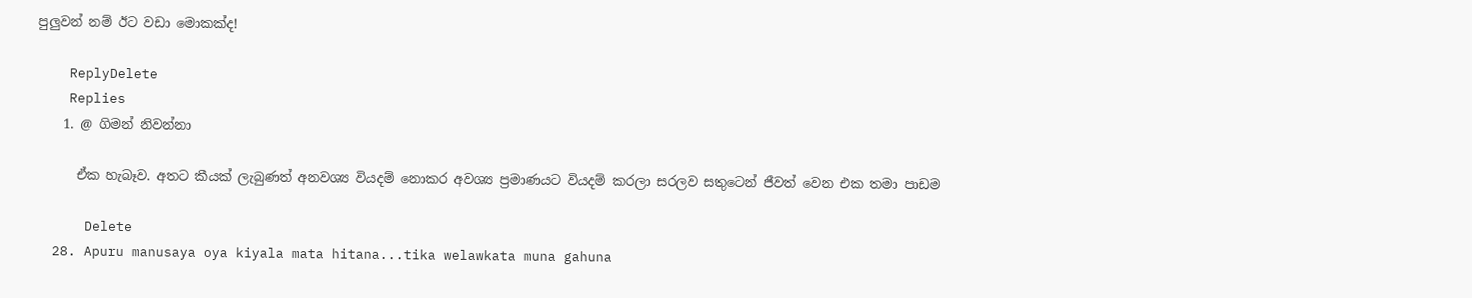පුලුවන් නම් ඊට වඩා මොකක්ද!

    ReplyDelete
    Replies
    1. @ ගිමන් නිවන්නා

      ඒක හැබෑව. අතට කීයක් ලැබුණත් අනවශ්‍ය වියදම් නොකර අවශ්‍ය ප්‍රමාණයට වියදම් කරලා සරලව සතුටෙන් ජීවත් වෙන එක තමා පාඩම

      Delete
  28. Apuru manusaya oya kiyala mata hitana...tika welawkata muna gahuna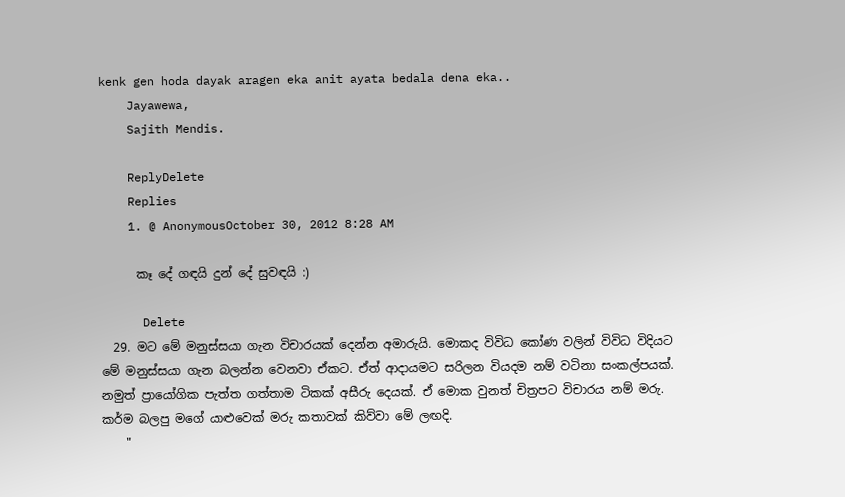kenk gen hoda dayak aragen eka anit ayata bedala dena eka..
    Jayawewa,
    Sajith Mendis.

    ReplyDelete
    Replies
    1. @ AnonymousOctober 30, 2012 8:28 AM

      කෑ දේ ගඳයි දුන් දේ සුවඳයි :)

      Delete
  29. මට මේ මනුස්සයා ගැන විචාරයක් දෙන්න අමාරුයි. මොකද විවිධ කෝණ වලින් විවිධ විදියට මේ මනුස්සයා ගැන බලන්න වෙනවා ඒකට. ඒත් ආදායමට සරිලන වියදම නම් වටිනා සංකල්පයක්. නමුත් ප්‍රායෝගික පැත්ත ගත්තාම ටිකක් අසීරු දෙයක්. ඒ මොක වුනත් චිත්‍රපට විචාරය නම් මරු. කර්ම බලපු මගේ යාළුවෙක් මරු කතාවක් කිව්වා මේ ලඟදි.
    "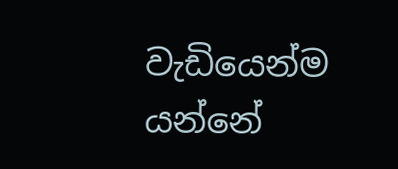වැඩියෙන්ම යන්නේ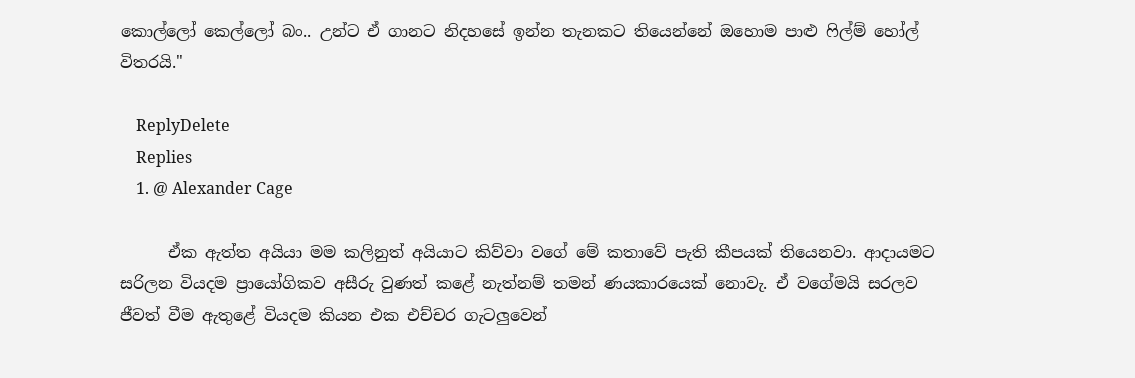කොල්ලෝ කෙල්ලෝ බං.. උන්ට ඒ ගානට නිදහසේ ඉන්න තැනකට තියෙන්නේ ඔහොම පාළු ෆිල්ම් හෝල් විතරයි."

    ReplyDelete
    Replies
    1. @ Alexander Cage

      ඒක ඇත්ත අයියා මම කලිනුත් අයියාට කිව්වා වගේ මේ කතාවේ පැති කීපයක් තියෙනවා. ආදායමට සරිලන වියදම ප්‍රායෝගිකව අසීරු වුණත් කළේ නැත්නම් තමන් ණයකාරයෙක් නොවැ. ඒ වගේමයි සරලව ජීවත් වීම ඇතුළේ වියදම කියන එක එච්චර ගැටලුවෙන්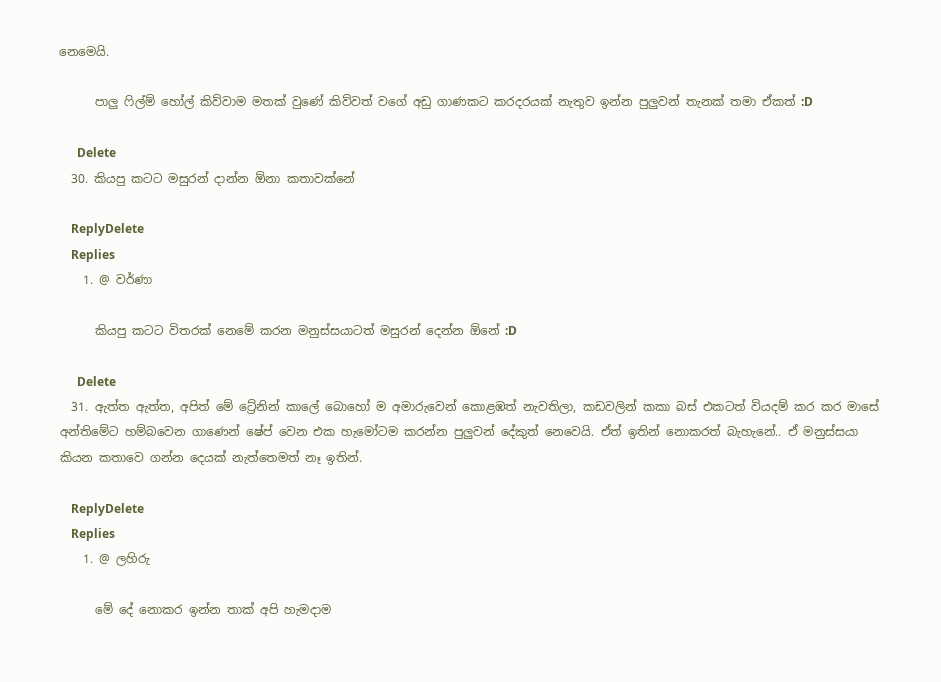නෙමෙයි.

      පාලු ෆිල්ම් හෝල් කිව්වාම මතක් වුණේ කිව්වත් වගේ අඩු ගාණකට කරදරයක් නැතුව ඉන්න පුලුවන් තැනක් තමා ඒකත් :D

      Delete
  30. කියපු කටට මසුරන් දාන්න ඕනා කතාවක්නේ

    ReplyDelete
    Replies
    1. @ වර්ණා

      කියපු කටට විතරක් නෙමේ කරන මනුස්සයාටත් මසුරන් දෙන්න ඕනේ :D

      Delete
  31. ඇත්ත ඇත්ත, අපිත් මේ ට්‍රේනින් කාලේ බොහෝ ම අමාරුවෙන් කොළඹත් නැවතිලා, කඩවලින් කකා බස් එකටත් වියදම් කර කර මාසේ අන්තිමේට හම්බවෙන ගාණෙන් ෂේප් වෙන එක හැමෝටම කරන්න පුලුවන් දේකුත් නෙවෙයි. ඒත් ඉතින් නොකරත් බැහැනේ.. ඒ මනුස්සයා කියන කතාවෙ ගන්න දෙයක් නැත්තෙමත් නෑ ඉතින්.

    ReplyDelete
    Replies
    1. @ ලහිරු

      මේ දේ නොකර ඉන්න තාක් අපි හැමදාම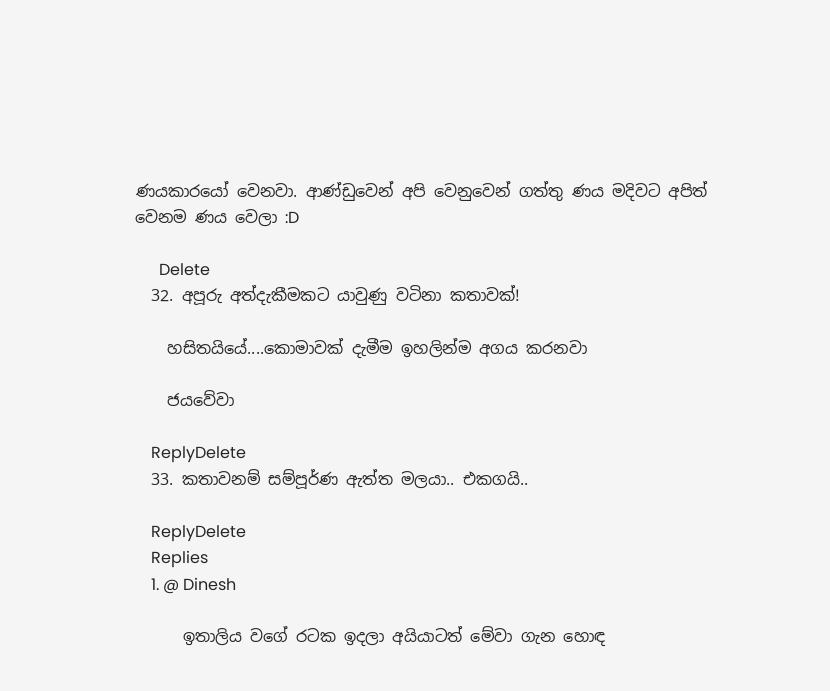ණයකාරයෝ වෙනවා. ආණ්ඩුවෙන් අපි වෙනුවෙන් ගත්තු ණය මදිවට අපිත් වෙනම ණය වෙලා :D

      Delete
  32. අපූරු අත්දැකීමකට යාවුණු වටිනා කතාවක්!

    හසිතයියේ....කොමාවක් දැමීම ඉහලින්ම අගය කරනවා

    ජයවේවා

    ReplyDelete
  33. කතාවනම් සම්පූර්ණ ඇත්ත මලයා.. එකගයි..

    ReplyDelete
    Replies
    1. @ Dinesh

      ඉතාලිය වගේ රටක ඉදලා අයියාටත් මේවා ගැන හොඳ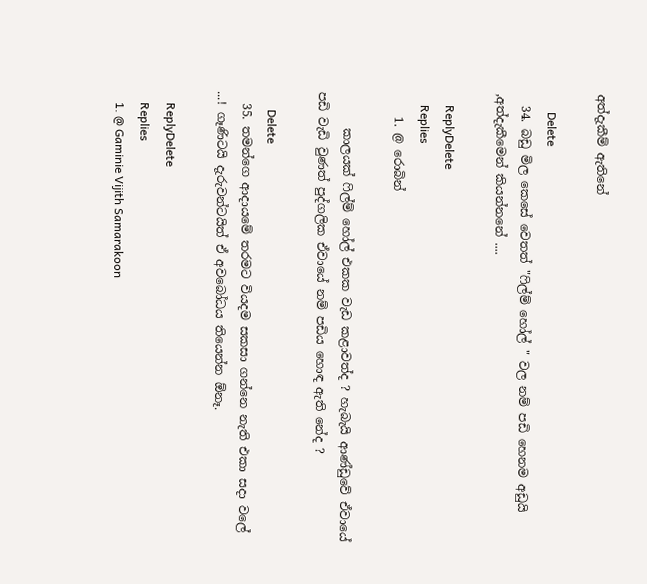අත්දැකීම් ඇතිනේ

      Delete
  34. බඩු මිල කෙසේ වෙතත් "ෆිල්ම් හෝල් " වල නම් පඩි හෙනම අඩුයි ,අත්දැකීමෙන් කියන්නනේ ....

    ReplyDelete
    Replies
    1. @ රොබින්

      කාලයක් ෆිල්ම් හෝල් එකක වැඩ කළාවත්ද ? හැබැයි ආණ්ඩුවේ ඒවායේ පඩි වැඩි වුණත් පුද්ගලික ඒවායේ නම් පඩිය හොඳ ඇති නේද ?

      Delete
  35. තමන්ගෙ ආදායමේ තරමට වියදම සකසා ගන්නෙ නැති එකා සදා වලේ ...! ගෑණිටයි දැරුවන්ටයිත් ඒ අවබෝධය තියෙන්න ඕනෑ.

    ReplyDelete
    Replies
    1. @ Gaminie Vijith Samarakoon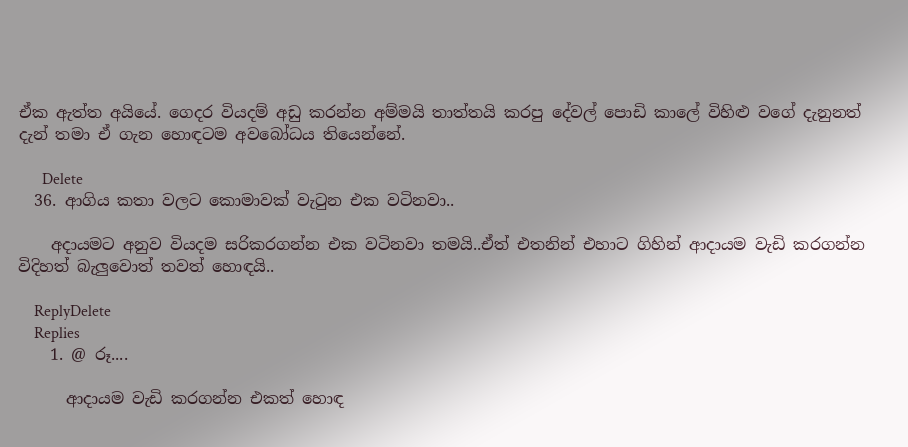ඒක ඇත්ත අයියේ. ගෙදර වියදම් අඩු කරන්න අම්මයි තාත්තයි කරපු දේවල් පොඩි කාලේ විහිළු වගේ දැනුනත් දැන් තමා ඒ ගැන හොඳටම අවබෝධය තියෙන්නේ.

      Delete
  36. ආගිය කතා වලට කොමාවක් වැටුන එක වටිනවා..

    අදායමට අනුව වියදම සරිකරගන්න එක වටිනවා තමයි..ඒත් එතනින් එහාට ගිහින් ආදායම වැඩි කරගන්න විදිහත් බැලුවොත් තවත් හොඳයි..

    ReplyDelete
    Replies
    1. @ රූ....

      ආදායම වැඩි කරගන්න එකත් හොඳ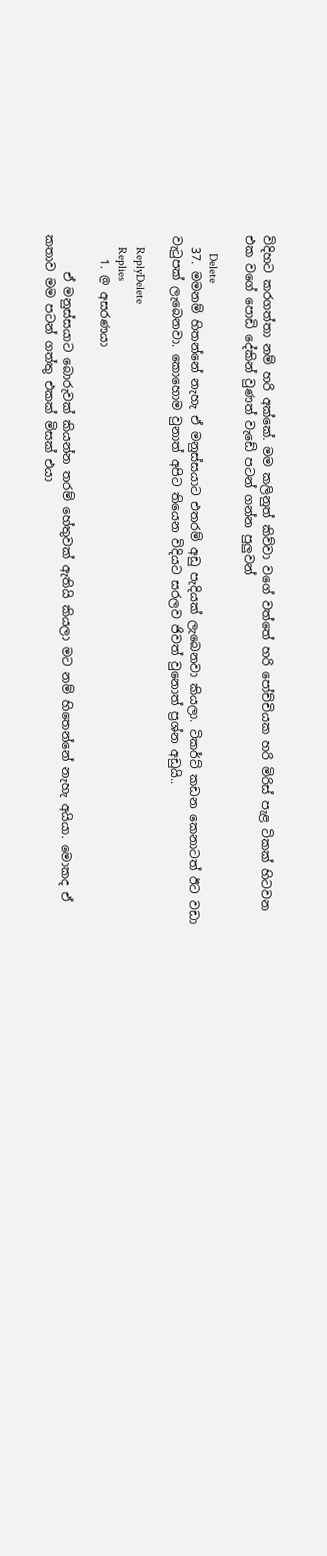විදිහට කරගත්තා නම් හරි අක්කේ. මම කලිනුත් කිව්වා වගේ වත්තේ හරි පෝච්චියක හරි මිරිස් පැළ ටිකක් හිටවන එක වගේ පොඩි දේකින් වුණත් වැඩේ පටන් ගන්න පුලුවන්

      Delete
  37. මමනම් හිතන්නේ නැහැ ඒ මනුස්සයාට එතරම් අඩු පැදියක් ලැබෙනවා කියලා. ටිකර්ට් කඩන කෙනාටත් ඊට වඩා වැටුපක් ලැබෙනවා. කොහොම වුනාත් අපිට තියෙන විදියට සරලව ජිවත් වුනොත් ප්‍රශ්න අඩුයි..

    ReplyDelete
    Replies
    1. @ අසරණයා

      ඒ මනුස්සයාට බොරුවක් කියන්න තරම් හේතුවක් ඇතියි කියලා මට නම් හිතෙන්නේ නැහැ අයියා. මොකද ඒ කතාව මම පටන් ගත්තු එකක් මිසක් එයා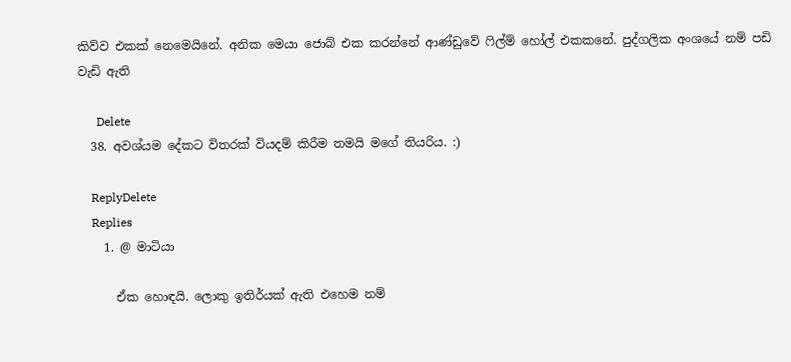කිව්ව එකක් නෙමෙයිනේ. අනික මෙයා ජොබ් එක කරන්නේ ආණ්ඩුවේ ෆිල්ම් හෝල් එකකනේ. පුද්ගලික අංශයේ නම් පඩි වැඩි ඇති

      Delete
  38. අවශ්යම දේකට විතරක් වියදම් කිරීම තමයි මගේ තියරිය. :)

    ReplyDelete
    Replies
    1. @ මාටියා

      ඒක හොඳයි. ලොකු ඉතිර්යක් ඇති එහෙම නම්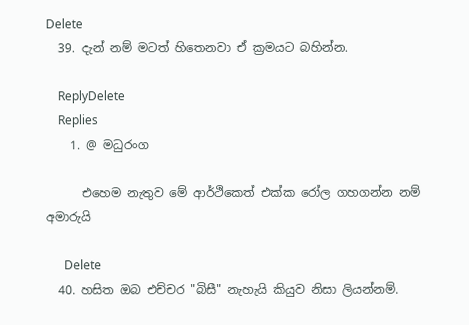Delete
  39. දැන් නම් මටත් හිතෙනවා ඒ ක්‍රමයට බහින්න.

    ReplyDelete
    Replies
    1. @ මධුරංග

      එහෙම නැතුව මේ ආර්ථිකෙත් එක්ක රෝල ගහගන්න නම් අමාරුයි

      Delete
  40. හසිත ඔබ එච්චර "බිසී" නැහැයි කියුව නිසා ලියන්නම්.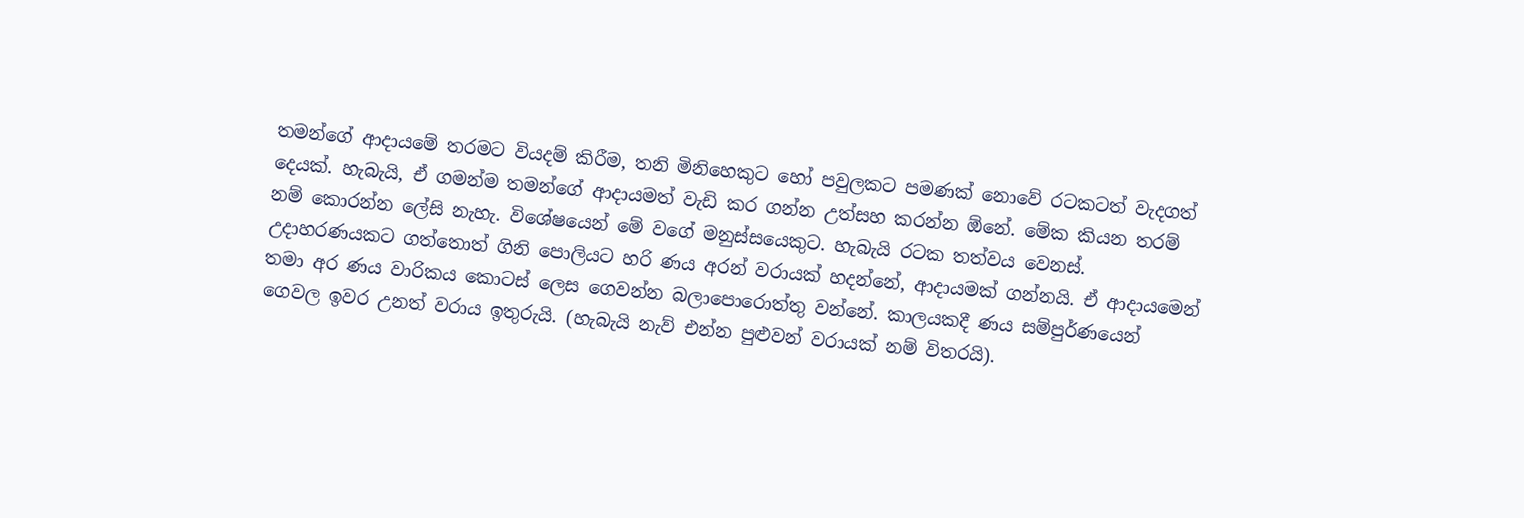තමන්ගේ ආදායමේ තරමට වියදම් කිරීම, තනි මිනිහෙකුට හෝ පවුලකට පමණක් නොවේ රටකටත් වැදගත් දෙයක්. හැබැයි, ඒ ගමන්ම තමන්ගේ ආදායමත් වැඩි කර ගන්න උත්සහ කරන්න ඕනේ. මේක කියන තරම් නම් කොරන්න ලේසි නැහැ. විශේෂයෙන් මේ වගේ මනුස්සයෙකුට. හැබැයි රටක තත්වය වෙනස්. උදාහරණයකට ගත්තොත් ගිනි පොලියට හරි ණය අරන් වරායක් හදන්නේ, ආදායමක් ගන්නයි. ඒ ආදායමෙන් තමා අර ණය වාරිකය කොටස් ලෙස ගෙවන්න බලාපොරොත්තු වන්නේ. කාලයකදී ණය සම්පුර්ණයෙන් ගෙවල ඉවර උනත් වරාය ඉතුරුයි. (හැබැයි නැව් එන්න පුළුවන් වරායක් නම් විතරයි).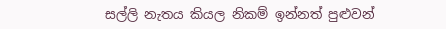සල්ලි නැතය කියල නිකම් ඉන්නත් පුළුවන්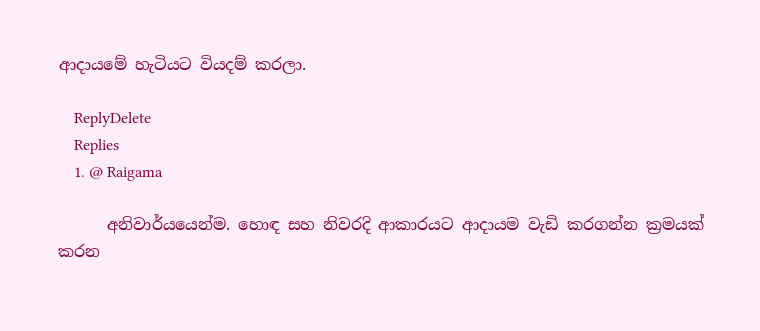ආදායමේ හැටියට වියදම් කරලා.

    ReplyDelete
    Replies
    1. @ Raigama

      අනිවාර්යයෙන්ම. හොඳ සහ නිවරදි ආකාරයට ආදායම වැඩි කරගන්න ක්‍රමයක් කරන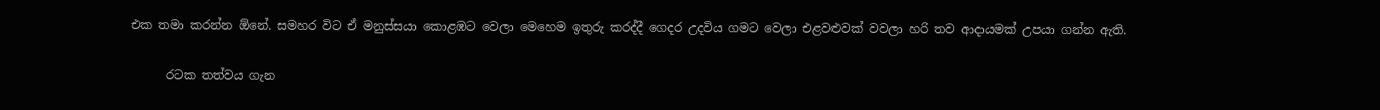එක තමා කරන්න ඕනේ. සමහර විට ඒ මනුස්සයා කොළඹට වෙලා මෙහෙම ඉතුරු කරද්දී ගෙදර උදවිය ගමට වෙලා එළවළුවක් වවලා හරි තව ආදායමක් උපයා ගන්න ඇති.

      රටක තත්වය ගැන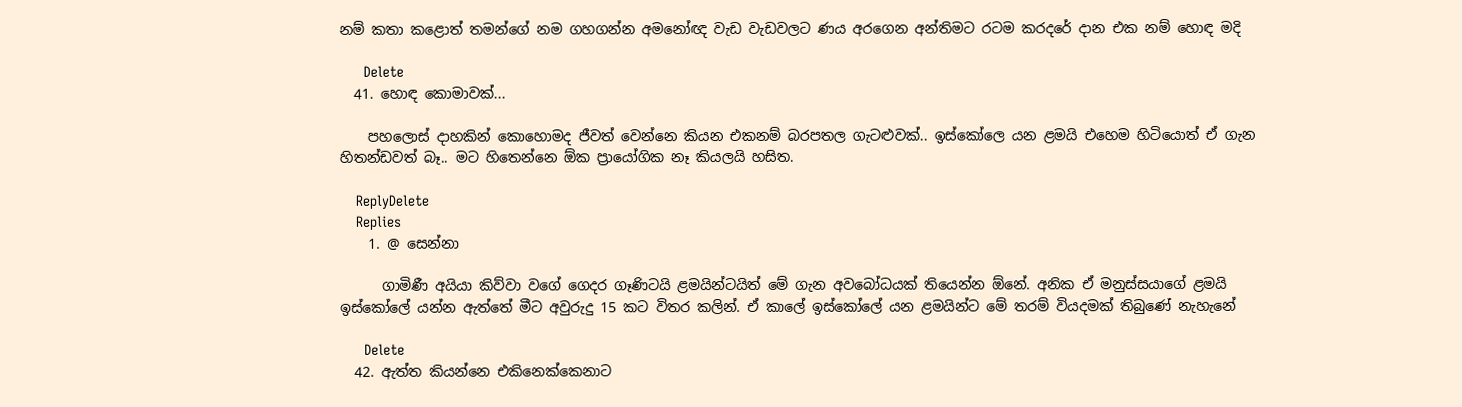නම් කතා කළොත් තමන්ගේ නම ගහගන්න අමනෝඥ වැඩ වැඩවලට ණය අරගෙන අන්තිමට රටම කරදරේ දාන එක නම් හොඳ මදි

      Delete
  41. හොඳ කොමාවක්...

    පහලොස් දාහකින් කොහොමද ජීවත් වෙන්නෙ කියන එකනම් බරපතල ගැටළුවක්.. ඉස්කෝලෙ යන ළමයි එහෙම හිටියොත් ඒ ගැන හිතන්ඩවත් බෑ.. මට හිතෙන්නෙ ඕක ප්‍රායෝගික නෑ කියලයි හසිත.

    ReplyDelete
    Replies
    1. @ සෙන්නා

      ගාමිණී අයියා කිව්වා වගේ ගෙදර ගෑණිටයි ළමයින්ටයිත් මේ ගැන අවබෝධයක් තියෙන්න ඕනේ. අනික ඒ මනුස්සයාගේ ළමයි ඉස්කෝලේ යන්න ඇත්තේ මීට අවුරුදු 15 කට විතර කලින්. ඒ කාලේ ඉස්කෝලේ යන ළමයින්ට මේ තරම් වියදමක් තිබුණේ නැහැනේ

      Delete
  42. ඇත්ත කියන්නෙ එකිනෙක්කෙනාට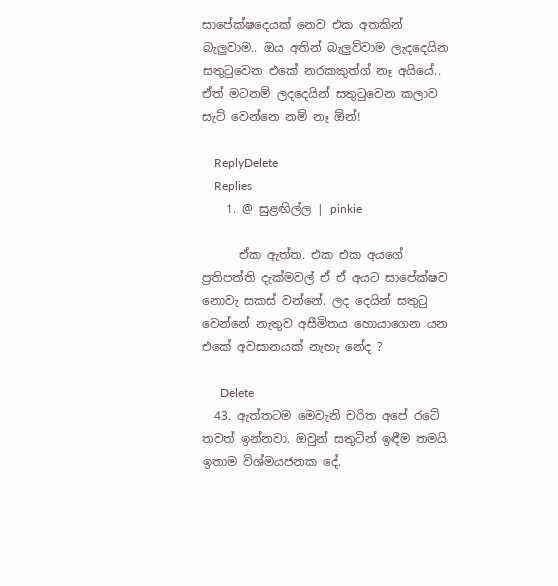සාපේක්ෂදෙයක් නෙව එක අතකින් බැලුවාම.. ඔය අතින් බැලුව්වාම ලැදදෙයින සතුටුවෙන එකේ නරකකුත්ග් නෑ අයියේ.. ඒත් මටනම් ලදදෙයින් සතුටුවෙන කලාව සැට් වෙන්නෙ නම් නෑ ඕන්!

    ReplyDelete
    Replies
    1. @ සුළඟිල්ල | pinkie

      ඒක ඇත්ත. එක එක අයගේ ප්‍රතිපත්ති දැක්මවල් ඒ ඒ අයට සාපේක්ෂව නොවැ සකස් වන්නේ. ලද දෙයින් සතුටු වෙන්නේ නැතුව අසීමිතය හොයාගෙන යන එකේ අවසානයක් නැහැ නේද ?

      Delete
  43. ඇත්තටම මෙවැනි චරිත අපේ රටේ තවත් ඉන්නවා. ඔවුන් සතුටින් ඉඳීම තමයි ඉතාම විශ්මයජනක දේ.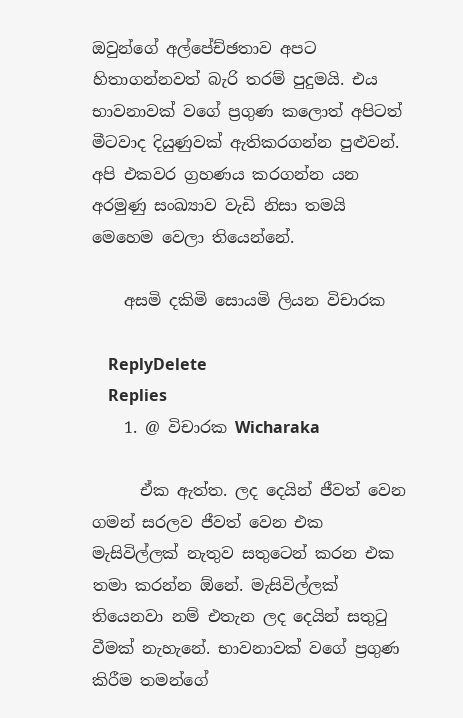ඔවුන්ගේ අල්පේච්ඡතාව අපට හිතාගන්නවත් බැරි තරම් පුදුමයි. එය භාවනාවක් වගේ ප්‍රගුණ කලොත් අපිටත් මීටවාද දියුණුවක් ඇතිකරගන්න පුළුවන්. අපි එකවර ග්‍රහණය කරගන්න යන අරමුණු සංඛ්‍යාව වැඩි නිසා තමයි මෙහෙම වෙලා තියෙන්නේ.

    අසමි දකිමි සොයමි ලියන විචාරක

    ReplyDelete
    Replies
    1. @ විචාරක Wicharaka

      ඒක ඇත්ත. ලද දෙයින් ජීවත් වෙන ගමන් සරලව ජීවත් වෙන එක මැසිවිල්ලක් නැතුව සතුටෙන් කරන එක තමා කරන්න ඕනේ. මැසිවිල්ලක් තියෙනවා නම් එතැන ලද දෙයින් සතුටු වීමක් නැහැනේ. භාවනාවක් වගේ ප්‍රගුණ කිරීම තමන්ගේ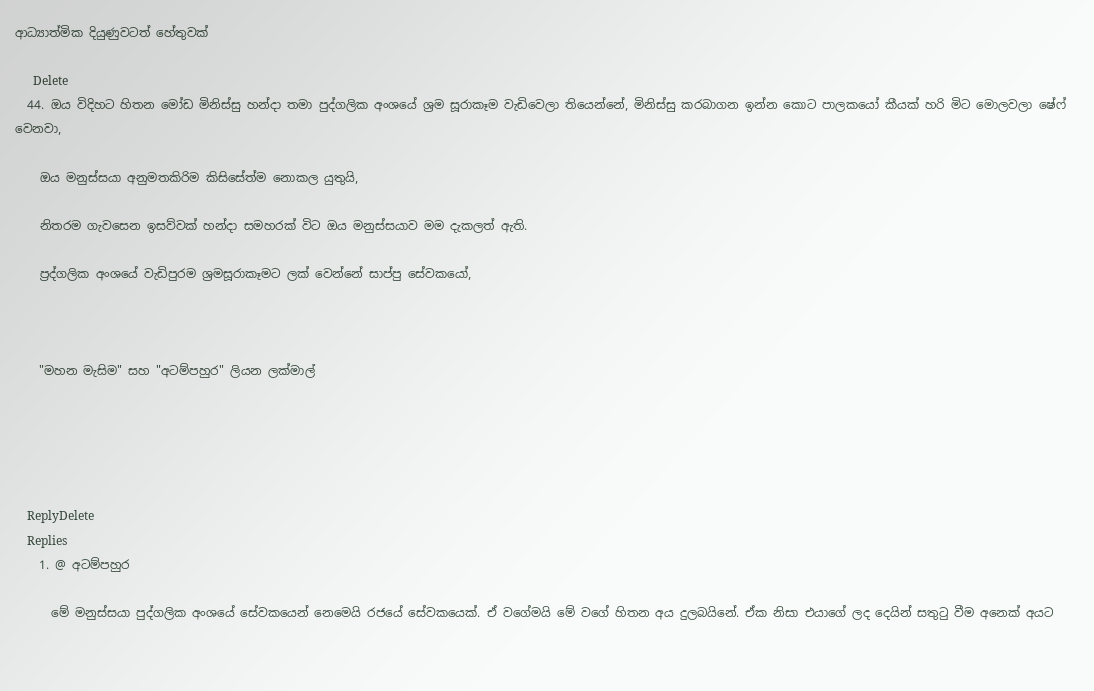ආධ්‍යාත්මික දියුණුවටත් හේතුවක්

      Delete
  44. ඔය විදිහට හිතන මෝඩ මිනිස්සු හන්දා තමා පුද්ගලික අංශයේ ශ්‍රම සූරාකෑම වැඩිවෙලා තියෙන්නේ, මිනිස්සු කරබාගන ඉන්න කොට පාලකයෝ කීයක් හරි මිට මොලවලා ෂේ‍ෆ් වෙනවා,

    ඔය මනුස්සයා අනුමතකිරිම කිසිසේත්ම නොකල යුතුයි,

    නිතරම ගැවසෙන ඉසව්වක් හන්දා සමහරක් විට ඔය මනුස්සයාව මම දැකලත් ඇති.

    ප්‍රද්ගලික අංශයේ වැඩිපුරම ශ්‍රමසූරාකෑමට ලක් වෙන්නේ සාප්පු සේවකයෝ,



    "මහන මැසිම" සහ "අටම්පහුර" ලියන ලක්මාල්





    ReplyDelete
    Replies
    1. @ අටම්පහුර

      මේ මනුස්සයා පුද්ගලික අංශයේ සේවකයෙන් නෙමෙයි රජයේ සේවකයෙක්. ඒ වගේමයි මේ වගේ හිතන අය දුලබයිනේ. ඒක නිසා එයාගේ ලද දෙයින් සතුටු වීම අනෙක් අයට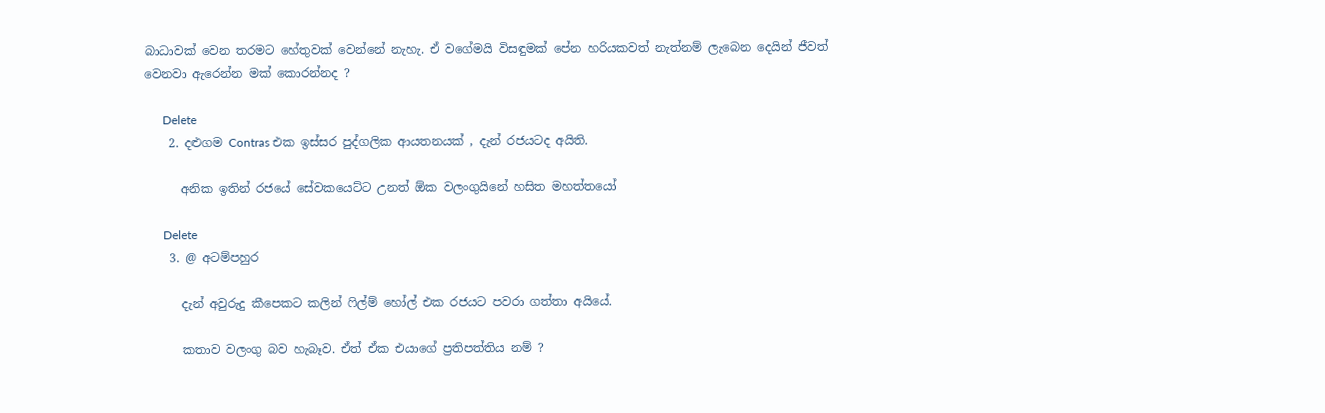බාධාවක් වෙන තරමට හේතුවක් වෙන්නේ නැහැ. ඒ වගේමයි විසඳුමක් පේන හරියකවත් නැත්නම් ලැබෙන දෙයින් ජීවත් වෙනවා ඇරෙන්න මක් කොරන්නද ?

      Delete
    2. දළුගම Contras එක ඉස්සර පුද්ගලික ආයතනයක් , දැන් රජයටද අයිති.

      අනික ඉතින් රජයේ සේවකයෙට්ට උනත් ඕක වලංගුයිනේ හසිත මහත්තයෝ

      Delete
    3. @ අටම්පහුර

      දැන් අවුරුදු කීපෙකට කලින් ෆිල්ම් හෝල් එක රජයට පවරා ගත්තා අයියේ.

      කතාව වලංගු බව හැබෑව. ඒත් ඒක එයාගේ ප්‍රතිපත්තිය නම් ?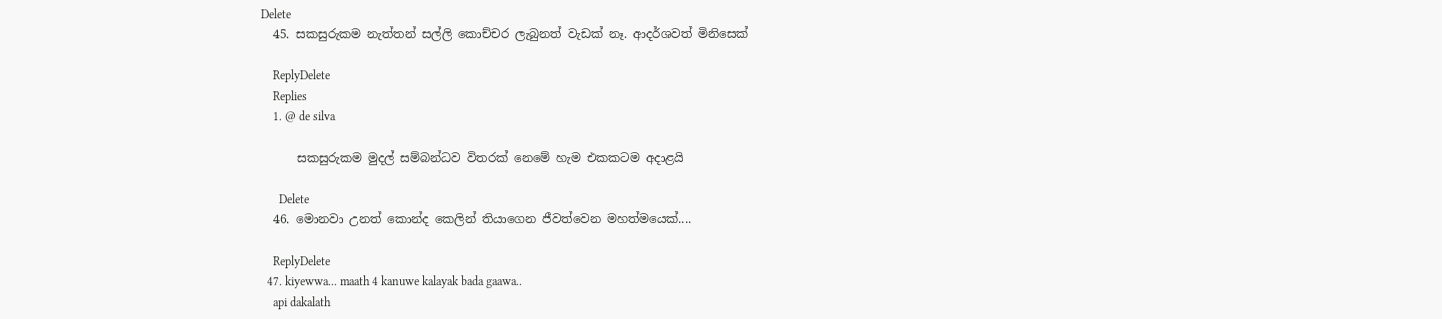Delete
  45. සකසුරුකම නැත්තන් සල්ලි කොච්චර ලැබුනත් වැඩක් නෑ. ආදර්ශවත් මිනිසෙක්

    ReplyDelete
    Replies
    1. @ de silva

      සකසුරුකම මුදල් සම්බන්ධව විතරක් නෙමේ හැම එකකටම අදාළයි

      Delete
  46. මොනවා උනත් කොන්ද කෙලින් තියාගෙන ජීවත්වෙන මහත්මයෙක්....

    ReplyDelete
  47. kiyewwa... maath 4 kanuwe kalayak bada gaawa..
    api dakalath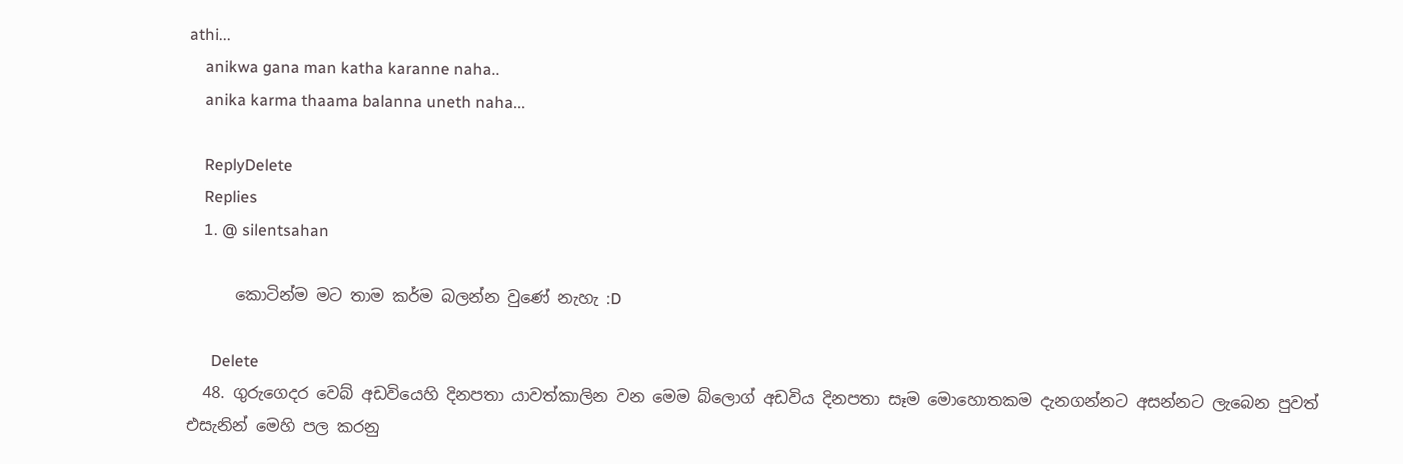athi...
    anikwa gana man katha karanne naha..
    anika karma thaama balanna uneth naha...

    ReplyDelete
    Replies
    1. @ silentsahan

      කොටින්ම මට තාම කර්ම බලන්න වුණේ නැහැ :D

      Delete
  48. ගුරුගෙදර වෙබ් අඩවියෙහි දිනපතා යාවත්කාලින වන මෙම බ්ලොග් අඩවිය දිනපතා සෑම මොහොතකම දැනගන්නට අසන්නට ලැබෙන පුවත් එසැනින් මෙහි පල කරනු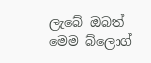ලැබේ ඔබත් මෙම බ්ලොග්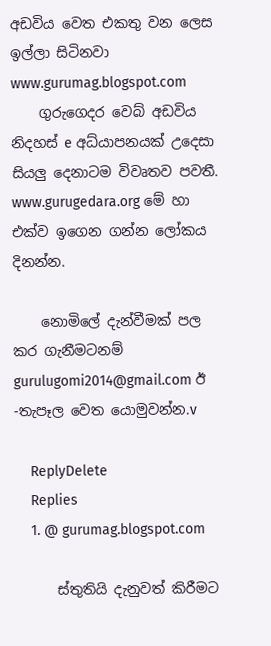අඩවිය වෙත එකතු වන ලෙස ඉල්ලා සිටිනවා www.gurumag.blogspot.com
    ගුරුගෙදර වෙබ් අඩවිය නිදහස් e අධ්යාපනයක් උදෙසා සියලු දෙනාටම විවෘතව පවතී. www.gurugedara.org මේ හා එක්ව ඉගෙන ගන්න ලෝකය දිනන්න.

    නොමිලේ දැන්වීමක් පල කර ගැනීමටනම් gurulugomi2014@gmail.com ඊ -තැපෑල වෙත යොමුවන්න.v

    ReplyDelete
    Replies
    1. @ gurumag.blogspot.com

      ස්තුතියි දැනුවත් කිරීමට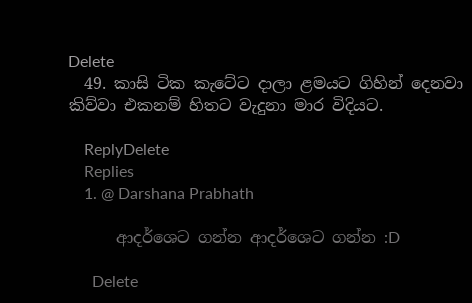Delete
  49. කාසි ටික කැටේට දාලා ළමයට ගිහින් දෙනවා කිව්වා එකනම් හිතට වැදුනා මාර විදියට.

    ReplyDelete
    Replies
    1. @ Darshana Prabhath

      ආදර්ශෙට ගන්න ආදර්ශෙට ගන්න :D

      Delete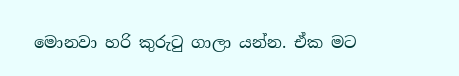මොනවා හරි කුරුටු ගාලා යන්න. ඒක මට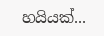හයියක්...